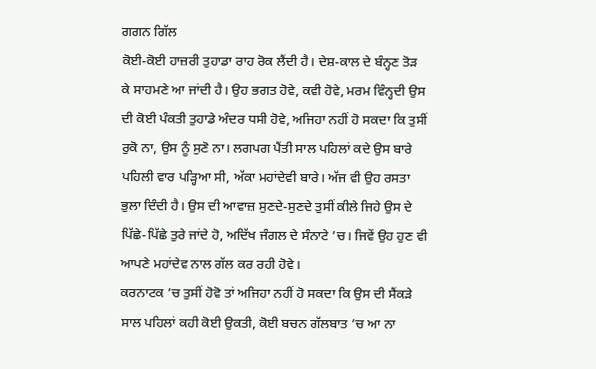ਗਗਨ ਗਿੱਲ
ਕੋਈ-ਕੋਈ ਹਾਜ਼ਰੀ ਤੁਹਾਡਾ ਰਾਹ ਰੋਕ ਲੈਂਦੀ ਹੈ। ਦੇਸ਼-ਕਾਲ ਦੇ ਬੰਨ੍ਹਣ ਤੋੜ ਕੇ ਸਾਹਮਣੇ ਆ ਜਾਂਦੀ ਹੈ। ਉਹ ਭਗਤ ਹੋਵੇ, ਕਵੀ ਹੋਵੇ, ਮਰਮ ਵਿੰਨ੍ਹਦੀ ਉਸ ਦੀ ਕੋਈ ਪੰਕਤੀ ਤੁਹਾਡੇ ਅੰਦਰ ਧਸੀ ਹੋਵੇ, ਅਜਿਹਾ ਨਹੀਂ ਹੋ ਸਕਦਾ ਕਿ ਤੁਸੀਂ ਰੁਕੋ ਨਾ, ਉਸ ਨੂੰ ਸੁਣੋ ਨਾ। ਲਗਪਗ ਪੈਂਤੀ ਸਾਲ ਪਹਿਲਾਂ ਕਦੇ ਉਸ ਬਾਰੇ ਪਹਿਲੀ ਵਾਰ ਪੜ੍ਹਿਆ ਸੀ, ਅੱਕਾ ਮਹਾਂਦੇਵੀ ਬਾਰੇ। ਅੱਜ ਵੀ ਉਹ ਰਸਤਾ ਭੁਲਾ ਦਿੰਦੀ ਹੈ। ਉਸ ਦੀ ਆਵਾਜ਼ ਸੁਣਦੇ-ਸੁਣਦੇ ਤੁਸੀਂ ਕੀਲੇ ਜਿਹੇ ਉਸ ਦੇ ਪਿੱਛੇ-ਪਿੱਛੇ ਤੁਰੇ ਜਾਂਦੇ ਹੋ, ਅਦਿੱਖ ਜੰਗਲ ਦੇ ਸੰਨਾਟੇ ’ਚ। ਜਿਵੇਂ ਉਹ ਹੁਣ ਵੀ ਆਪਣੇ ਮਹਾਂਦੇਵ ਨਾਲ ਗੱਲ ਕਰ ਰਹੀ ਹੋਵੇ।
ਕਰਨਾਟਕ ’ਚ ਤੁਸੀਂ ਹੋਵੋ ਤਾਂ ਅਜਿਹਾ ਨਹੀਂ ਹੋ ਸਕਦਾ ਕਿ ਉਸ ਦੀ ਸੈਂਕੜੇ ਸਾਲ ਪਹਿਲਾਂ ਕਹੀ ਕੋਈ ਉਕਤੀ, ਕੋਈ ਬਚਨ ਗੱਲਬਾਤ ’ਚ ਆ ਨਾ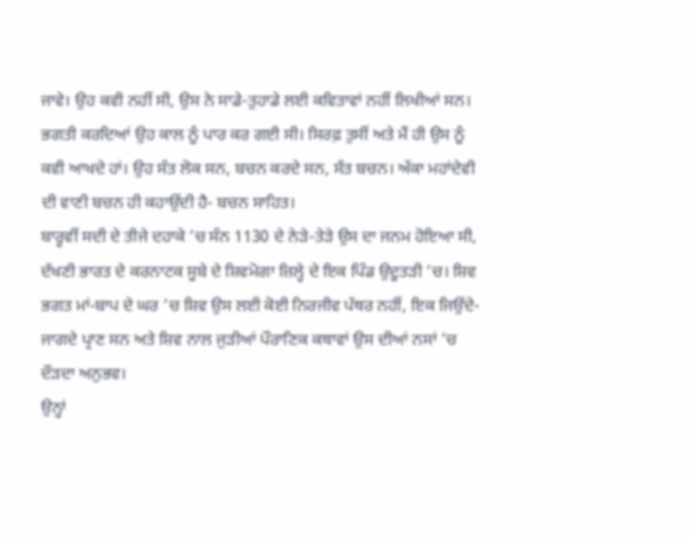ਜਾਵੇ। ਉਹ ਕਵੀ ਨਹੀਂ ਸੀ, ਉਸ ਨੇ ਸਾਡੇ-ਤੁਹਾਡੇ ਲਈ ਕਵਿਤਾਵਾਂ ਨਹੀਂ ਲਿਖੀਆਂ ਸਨ। ਭਗਤੀ ਕਰਦਿਆਂ ਉਹ ਕਾਲ ਨੂੰ ਪਾਰ ਕਰ ਗਈ ਸੀ। ਸਿਰਫ਼ ਤੁਸੀਂ ਅਤੇ ਮੈਂ ਹੀ ਉਸ ਨੂੰ ਕਵੀ ਆਖਦੇ ਹਾਂ। ਉਹ ਸੰਤ ਲੋਕ ਸਨ, ਬਚਨ ਕਰਦੇ ਸਨ, ਸੱਤ ਬਚਨ। ਅੱਕਾ ਮਹਾਂਦੇਵੀ ਦੀ ਵਾਣੀ ਬਚਨ ਹੀ ਕਹਾਉਂਦੀ ਹੈ- ਬਚਨ ਸਾਹਿਤ।
ਬਾਰ੍ਹਵੀਂ ਸਦੀ ਦੇ ਤੀਜੇ ਦਹਾਕੇ ’ਚ ਸੰਨ 1130 ਦੇ ਨੇੜੇ-ਤੇੜੇ ਉਸ ਦਾ ਜਨਮ ਹੋਇਆ ਸੀ, ਦੱਖਣੀ ਭਾਰਤ ਦੇ ਕਰਨਾਟਕ ਸੂਬੇ ਦੇ ਸ਼ਿਵਮੋਗਾ ਜ਼ਿਲ੍ਹੇ ਦੇ ਇਕ ਪਿੰਡ ਉਦੂਤੜੀ ’ਚ। ਸ਼ਿਵ ਭਗਤ ਮਾਂ-ਬਾਪ ਦੇ ਘਰ ’ਚ ਸ਼ਿਵ ਉਸ ਲਈ ਕੋਈ ਨਿਰਜੀਵ ਪੱਥਰ ਨਹੀਂ, ਇਕ ਜਿਉਂਦੇ-ਜਾਗਦੇ ਪ੍ਰਾਣ ਸਨ ਅਤੇ ਸ਼ਿਵ ਨਾਲ ਜੁੜੀਆਂ ਪੌਰਾਣਿਕ ਕਥਾਵਾਂ ਉਸ ਦੀਆਂ ਨਸਾਂ ’ਚ ਦੌੜਦਾ ਅਨੁਭਵ।
ਉਨ੍ਹਾਂ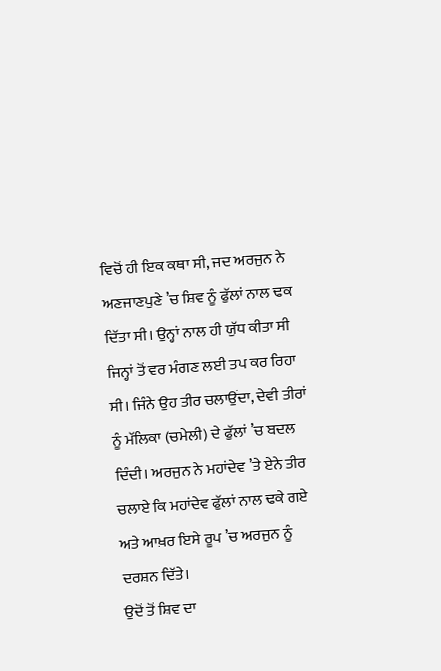ਵਿਚੋਂ ਹੀ ਇਕ ਕਥਾ ਸੀ, ਜਦ ਅਰਜੁਨ ਨੇ ਅਣਜਾਣਪੁਣੇ ’ਚ ਸ਼ਿਵ ਨੂੰ ਫੁੱਲਾਂ ਨਾਲ ਢਕ ਦਿੱਤਾ ਸੀ। ਉਨ੍ਹਾਂ ਨਾਲ ਹੀ ਯੁੱਧ ਕੀਤਾ ਸੀ ਜਿਨ੍ਹਾਂ ਤੋਂ ਵਰ ਮੰਗਣ ਲਈ ਤਪ ਕਰ ਰਿਹਾ ਸੀ। ਜਿੰਨੇ ਉਹ ਤੀਰ ਚਲਾਉਂਦਾ, ਦੇਵੀ ਤੀਰਾਂ ਨੂੰ ਮੱਲਿਕਾ (ਚਮੇਲੀ) ਦੇ ਫੁੱਲਾਂ ’ਚ ਬਦਲ ਦਿੰਦੀ। ਅਰਜੁਨ ਨੇ ਮਹਾਂਦੇਵ ’ਤੇ ਏਨੇ ਤੀਰ ਚਲਾਏ ਕਿ ਮਹਾਂਦੇਵ ਫੁੱਲਾਂ ਨਾਲ ਢਕੇ ਗਏ ਅਤੇ ਆਖ਼ਰ ਇਸੇ ਰੂਪ ’ਚ ਅਰਜੁਨ ਨੂੰ ਦਰਸ਼ਨ ਦਿੱਤੇ।
ਉਦੋਂ ਤੋਂ ਸ਼ਿਵ ਦਾ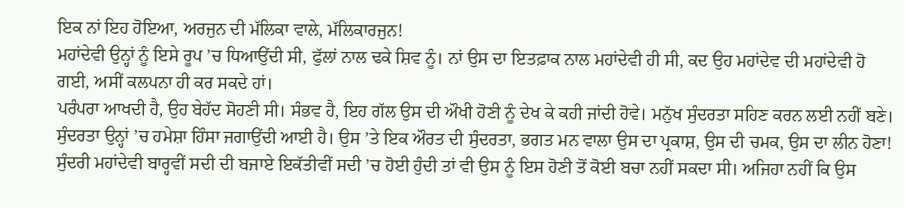ਇਕ ਨਾਂ ਇਹ ਹੋਇਆ, ਅਰਜੁਨ ਦੀ ਮੱਲਿਕਾ ਵਾਲੇ, ਮੱਲਿਕਾਰਜੁਨ!
ਮਹਾਂਦੇਵੀ ਉਨ੍ਹਾਂ ਨੂੰ ਇਸੇ ਰੂਪ ’ਚ ਧਿਆਉਂਦੀ ਸੀ, ਫੁੱਲਾਂ ਨਾਲ ਢਕੇ ਸ਼ਿਵ ਨੂੰ। ਨਾਂ ਉਸ ਦਾ ਇਤਫ਼ਾਕ ਨਾਲ ਮਹਾਂਦੇਵੀ ਹੀ ਸੀ, ਕਦ ਉਹ ਮਹਾਂਦੇਵ ਦੀ ਮਹਾਂਦੇਵੀ ਹੋ ਗਈ, ਅਸੀਂ ਕਲਪਨਾ ਹੀ ਕਰ ਸਕਦੇ ਹਾਂ।
ਪਰੰਪਰਾ ਆਖਦੀ ਹੈ, ਉਹ ਬੇਹੱਦ ਸੋਹਣੀ ਸੀ। ਸੰਭਵ ਹੈ, ਇਹ ਗੱਲ ਉਸ ਦੀ ਔਖੀ ਹੋਣੀ ਨੂੰ ਦੇਖ ਕੇ ਕਹੀ ਜਾਂਦੀ ਹੋਵੇ। ਮਨੁੱਖ ਸੁੰਦਰਤਾ ਸਹਿਣ ਕਰਨ ਲਈ ਨਹੀਂ ਬਣੇ। ਸੁੰਦਰਤਾ ਉਨ੍ਹਾਂ ’ਚ ਹਮੇਸ਼ਾ ਹਿੰਸਾ ਜਗਾਉਂਦੀ ਆਈ ਹੈ। ਉਸ ’ਤੇ ਇਕ ਔਰਤ ਦੀ ਸੁੰਦਰਤਾ, ਭਗਤ ਮਨ ਵਾਲਾ ਉਸ ਦਾ ਪ੍ਰਕਾਸ਼, ਉਸ ਦੀ ਚਮਕ, ਉਸ ਦਾ ਲੀਨ ਹੋਣਾ!
ਸੁੰਦਰੀ ਮਹਾਂਦੇਵੀ ਬਾਰ੍ਹਵੀਂ ਸਦੀ ਦੀ ਬਜਾਏ ਇਕੱਤੀਵੀਂ ਸਦੀ ’ਚ ਹੋਈ ਹੁੰਦੀ ਤਾਂ ਵੀ ਉਸ ਨੂੰ ਇਸ ਹੋਣੀ ਤੋਂ ਕੋਈ ਬਚਾ ਨਹੀਂ ਸਕਦਾ ਸੀ। ਅਜਿਹਾ ਨਹੀਂ ਕਿ ਉਸ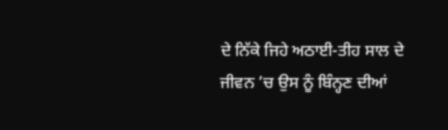ਦੇ ਨਿੱਕੇ ਜਿਹੇ ਅਠਾਈ-ਤੀਹ ਸਾਲ ਦੇ ਜੀਵਨ ’ਚ ਉਸ ਨੂੰ ਬਿੰਨ੍ਹਣ ਦੀਆਂ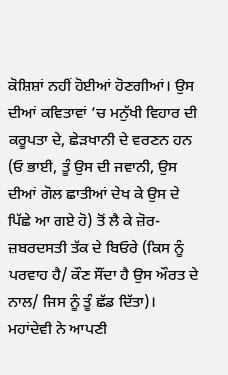ਕੋਸ਼ਿਸ਼ਾਂ ਨਹੀਂ ਹੋਈਆਂ ਹੋਣਗੀਆਂ। ਉਸ ਦੀਆਂ ਕਵਿਤਾਵਾਂ ’ਚ ਮਨੁੱਖੀ ਵਿਹਾਰ ਦੀ ਕਰੂਪਤਾ ਦੇ, ਛੇੜਖਾਨੀ ਦੇ ਵਰਣਨ ਹਨ (ਓ ਭਾਈ, ਤੂੰ ਉਸ ਦੀ ਜਵਾਨੀ, ਉਸ ਦੀਆਂ ਗੋਲ ਛਾਤੀਆਂ ਦੇਖ ਕੇ ਉਸ ਦੇ ਪਿੱਛੇ ਆ ਗਏ ਹੋ) ਤੋਂ ਲੈ ਕੇ ਜ਼ੋਰ-ਜ਼ਬਰਦਸਤੀ ਤੱਕ ਦੇ ਬਿਓਰੇ (ਕਿਸ ਨੂੰ ਪਰਵਾਹ ਹੈ/ ਕੌਣ ਸੌਂਦਾ ਹੈ ਉਸ ਔਰਤ ਦੇ ਨਾਲ/ ਜਿਸ ਨੂੰ ਤੂੰ ਛੱਡ ਦਿੱਤਾ)।
ਮਹਾਂਦੇਵੀ ਨੇ ਆਪਣੀ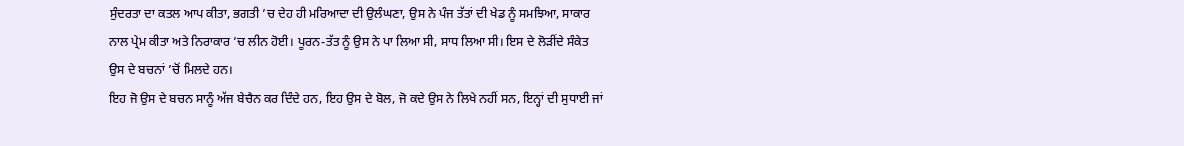ਸੁੰਦਰਤਾ ਦਾ ਕਤਲ ਆਪ ਕੀਤਾ, ਭਗਤੀ ’ਚ ਦੇਹ ਹੀ ਮਰਿਆਦਾ ਦੀ ਉਲੰਘਣਾ, ਉਸ ਨੇ ਪੰਜ ਤੱਤਾਂ ਦੀ ਖੇਡ ਨੂੰ ਸਮਝਿਆ, ਸਾਕਾਰ ਨਾਲ ਪ੍ਰੇਮ ਕੀਤਾ ਅਤੇ ਨਿਰਾਕਾਰ ’ਚ ਲੀਨ ਹੋਈ। ਪੂਰਨ-ਤੱਤ ਨੂੰ ਉਸ ਨੇ ਪਾ ਲਿਆ ਸੀ, ਸਾਧ ਲਿਆ ਸੀ। ਇਸ ਦੇ ਲੋੜੀਂਦੇ ਸੰਕੇਤ ਉਸ ਦੇ ਬਚਨਾਂ ’ਚੋਂ ਮਿਲਦੇ ਹਨ।
ਇਹ ਜੋ ਉਸ ਦੇ ਬਚਨ ਸਾਨੂੰ ਅੱਜ ਬੇਚੈਨ ਕਰ ਦਿੰਦੇ ਹਨ, ਇਹ ਉਸ ਦੇ ਬੋਲ, ਜੋ ਕਦੇ ਉਸ ਨੇ ਲਿਖੇ ਨਹੀਂ ਸਨ, ਇਨ੍ਹਾਂ ਦੀ ਸੁਧਾਈ ਜਾਂ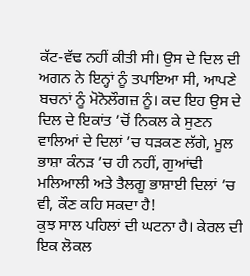ਕੱਟ-ਵੱਢ ਨਹੀਂ ਕੀਤੀ ਸੀ। ਉਸ ਦੇ ਦਿਲ ਦੀ ਅਗਨ ਨੇ ਇਨ੍ਹਾਂ ਨੂੰ ਤਪਾਇਆ ਸੀ, ਆਪਣੇ ਬਚਨਾਂ ਨੂੰ ਮੋਨੋਲੌਗਜ਼ ਨੂੰ। ਕਦ ਇਹ ਉਸ ਦੇ ਦਿਲ ਦੇ ਇਕਾਂਤ ’ਚੋਂ ਨਿਕਲ ਕੇ ਸੁਣਨ ਵਾਲਿਆਂ ਦੇ ਦਿਲਾਂ ’ਚ ਧੜਕਣ ਲੱਗੇ, ਮੂਲ ਭਾਸ਼ਾ ਕੰਨੜ ’ਚ ਹੀ ਨਹੀਂ, ਗੁਆਂਢੀ ਮਲਿਆਲੀ ਅਤੇ ਤੈਲਗੂ ਭਾਸ਼ਾਈ ਦਿਲਾਂ ’ਚ ਵੀ, ਕੌਣ ਕਹਿ ਸਕਦਾ ਹੈ!
ਕੁਝ ਸਾਲ ਪਹਿਲਾਂ ਦੀ ਘਟਨਾ ਹੈ। ਕੇਰਲ ਦੀ ਇਕ ਲੋਕਲ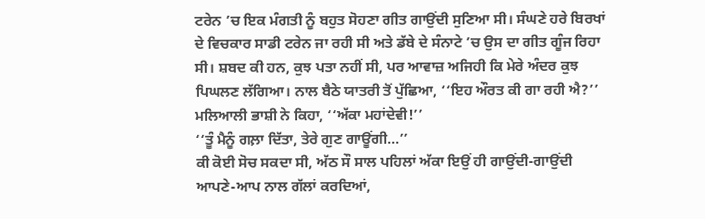ਟਰੇਨ ’ਚ ਇਕ ਮੰਗਤੀ ਨੂੰ ਬਹੁਤ ਸੋਹਣਾ ਗੀਤ ਗਾਉਂਦੀ ਸੁਣਿਆ ਸੀ। ਸੰਘਣੇ ਹਰੇ ਬਿਰਖਾਂ ਦੇ ਵਿਚਕਾਰ ਸਾਡੀ ਟਰੇਨ ਜਾ ਰਹੀ ਸੀ ਅਤੇ ਡੱਬੇ ਦੇ ਸੰਨਾਟੇ ’ਚ ਉਸ ਦਾ ਗੀਤ ਗੂੰਜ ਰਿਹਾ ਸੀ। ਸ਼ਬਦ ਕੀ ਹਨ, ਕੁਝ ਪਤਾ ਨਹੀਂ ਸੀ, ਪਰ ਆਵਾਜ਼ ਅਜਿਹੀ ਕਿ ਮੇਰੇ ਅੰਦਰ ਕੁਝ ਪਿਘਲਣ ਲੱਗਿਆ। ਨਾਲ ਬੈਠੇ ਯਾਤਰੀ ਤੋਂ ਪੁੱਛਿਆ, ‘‘ਇਹ ਔਰਤ ਕੀ ਗਾ ਰਹੀ ਐ?’’ ਮਲਿਆਲੀ ਭਾਸ਼ੀ ਨੇ ਕਿਹਾ, ‘‘ਅੱਕਾ ਮਹਾਂਦੇਵੀ!’’
‘‘ਤੂੰ ਮੈਨੂੰ ਗਲ਼ਾ ਦਿੱਤਾ, ਤੇਰੇ ਗੁਣ ਗਾਊਂਗੀ…’’
ਕੀ ਕੋਈ ਸੋਚ ਸਕਦਾ ਸੀ, ਅੱਠ ਸੌ ਸਾਲ ਪਹਿਲਾਂ ਅੱਕਾ ਇਉਂ ਹੀ ਗਾਉਂਦੀ-ਗਾਉਂਦੀ ਆਪਣੇ-ਆਪ ਨਾਲ ਗੱਲਾਂ ਕਰਦਿਆਂ,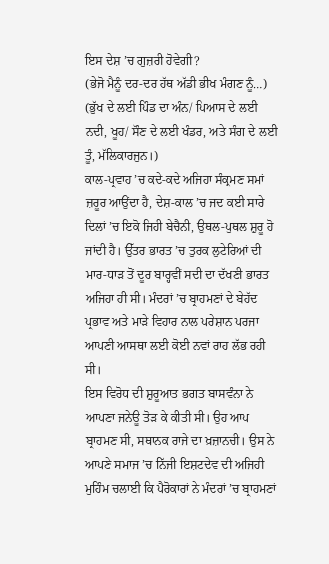ਇਸ ਦੇਸ਼ ’ਚ ਗੁਜ਼ਰੀ ਹੋਵੇਗੀ?
(ਭੇਜੋ ਮੈਨੂੰ ਦਰ-ਦਰ ਹੱਥ ਅੱਡੀ ਭੀਖ ਮੰਗਣ ਨੂੰ…)
(ਭੁੱਖ ਦੇ ਲਈ ਪਿੰਡ ਦਾ ਅੰਨ/ ਪਿਆਸ ਦੇ ਲਈ ਨਦੀ, ਖੂਹ/ ਸੌਣ ਦੇ ਲਈ ਖੰਡਰ, ਅਤੇ ਸੰਗ ਦੇ ਲਈ ਤੂੰ, ਮੱਲਿਕਾਰਜੁਨ।)
ਕਾਲ-ਪ੍ਰਵਾਹ ’ਚ ਕਦੇ-ਕਦੇ ਅਜਿਹਾ ਸੰਕ੍ਰਮਣ ਸਮਾਂ ਜ਼ਰੂਰ ਆਉਂਦਾ ਹੈ, ਦੇਸ਼-ਕਾਲ ’ਚ ਜਦ ਕਈ ਸਾਰੇ ਦਿਲਾਂ ’ਚ ਇਕੋ ਜਿਹੀ ਬੇਚੈਨੀ, ਉਥਲ-ਪੁਥਲ ਸ਼ੁਰੂ ਹੋ ਜਾਂਦੀ ਹੈ। ਉੱਤਰ ਭਾਰਤ ’ਚ ਤੁਰਕ ਲੁਟੇਰਿਆਂ ਦੀ ਮਾਰ-ਧਾੜ ਤੋਂ ਦੂਰ ਬਾਰ੍ਹਵੀਂ ਸਦੀ ਦਾ ਦੱਖਣੀ ਭਾਰਤ ਅਜਿਹਾ ਹੀ ਸੀ। ਮੰਦਰਾਂ ’ਚ ਬ੍ਰਾਹਮਣਾਂ ਦੇ ਬੇਹੱਦ ਪ੍ਰਭਾਵ ਅਤੇ ਮਾੜੇ ਵਿਹਾਰ ਨਾਲ ਪਰੇਸ਼ਾਨ ਪਰਜਾ ਆਪਣੀ ਆਸਥਾ ਲਈ ਕੋਈ ਨਵਾਂ ਰਾਹ ਲੱਭ ਰਹੀ ਸੀ।
ਇਸ ਵਿਰੋਧ ਦੀ ਸ਼ੁਰੂਆਤ ਭਗਤ ਬਾਸਵੰਨਾ ਨੇ ਆਪਣਾ ਜਨੇਊ ਤੋੜ ਕੇ ਕੀਤੀ ਸੀ। ਉਹ ਆਪ ਬ੍ਰਾਹਮਣ ਸੀ, ਸਥਾਨਕ ਰਾਜੇ ਦਾ ਖ਼ਜ਼ਾਨਚੀ। ਉਸ ਨੇ ਆਪਣੇ ਸਮਾਜ ’ਚ ਨਿੱਜੀ ਇਸ਼ਟਦੇਵ ਦੀ ਅਜਿਹੀ ਮੁਹਿੰਮ ਚਲਾਈ ਕਿ ਪੈਰੋਕਾਰਾਂ ਨੇ ਮੰਦਰਾਂ ’ਚ ਬ੍ਰਾਹਮਣਾਂ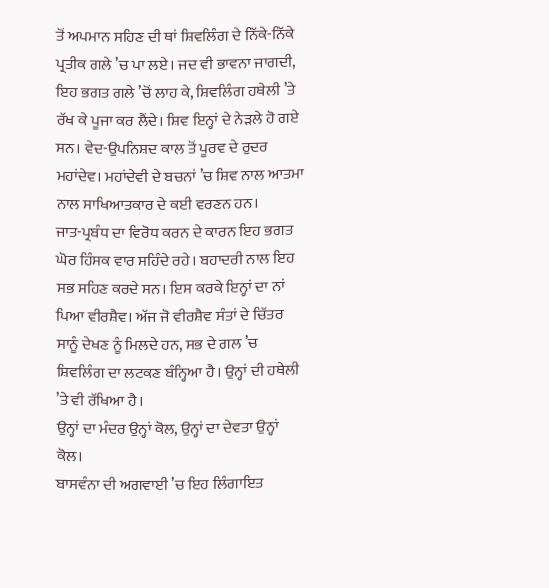ਤੋਂ ਅਪਮਾਨ ਸਹਿਣ ਦੀ ਥਾਂ ਸ਼ਿਵਲਿੰਗ ਦੇ ਨਿੱਕੇ-ਨਿੱਕੇ ਪ੍ਰਤੀਕ ਗਲੇ ’ਚ ਪਾ ਲਏ। ਜਦ ਵੀ ਭਾਵਨਾ ਜਾਗਦੀ, ਇਹ ਭਗਤ ਗਲੇ ’ਚੋਂ ਲਾਹ ਕੇ, ਸ਼ਿਵਲਿੰਗ ਹਥੇਲੀ ’ਤੇ ਰੱਖ ਕੇ ਪੂਜਾ ਕਰ ਲੈਂਦੇ। ਸ਼ਿਵ ਇਨ੍ਹਾਂ ਦੇ ਨੇੜਲੇ ਹੋ ਗਏ ਸਨ। ਵੇਦ-ਉਪਨਿਸ਼ਦ ਕਾਲ ਤੋਂ ਪੂਰਵ ਦੇ ਰੁਦਰ ਮਹਾਂਦੇਵ। ਮਹਾਂਦੇਵੀ ਦੇ ਬਚਨਾਂ ’ਚ ਸ਼ਿਵ ਨਾਲ ਆਤਮਾ ਨਾਲ ਸਾਖਿਆਤਕਾਰ ਦੇ ਕਈ ਵਰਣਨ ਹਨ।
ਜਾਤ-ਪ੍ਰਬੰਧ ਦਾ ਵਿਰੋਧ ਕਰਨ ਦੇ ਕਾਰਨ ਇਹ ਭਗਤ ਘੋਰ ਹਿੰਸਕ ਵਾਰ ਸਹਿੰਦੇ ਰਹੇ। ਬਹਾਦਰੀ ਨਾਲ ਇਹ ਸਭ ਸਹਿਣ ਕਰਦੇ ਸਨ। ਇਸ ਕਰਕੇ ਇਨ੍ਹਾਂ ਦਾ ਨਾਂ ਪਿਆ ਵੀਰਸ਼ੈਵ। ਅੱਜ ਜੋ ਵੀਰਸ਼ੈਵ ਸੰਤਾਂ ਦੇ ਚਿੱਤਰ ਸਾਨੂੰ ਦੇਖਣ ਨੂੰ ਮਿਲਦੇ ਹਨ, ਸਭ ਦੇ ਗਲ ’ਚ ਸ਼ਿਵਲਿੰਗ ਦਾ ਲਟਕਣ ਬੰਨ੍ਹਿਆ ਹੈ। ਉਨ੍ਹਾਂ ਦੀ ਹਥੇਲੀ ’ਤੇ ਵੀ ਰੱਖਿਆ ਹੈ।
ਉਨ੍ਹਾਂ ਦਾ ਮੰਦਰ ਉਨ੍ਹਾਂ ਕੋਲ, ਉਨ੍ਹਾਂ ਦਾ ਦੇਵਤਾ ਉਨ੍ਹਾਂ ਕੋਲ।
ਬਾਸਵੰਨਾ ਦੀ ਅਗਵਾਈ ’ਚ ਇਹ ਲਿੰਗਾਇਤ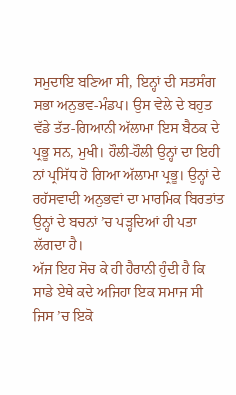ਸਮੁਦਾਇ ਬਣਿਆ ਸੀ, ਇਨ੍ਹਾਂ ਦੀ ਸਤਸੰਗ ਸਭਾ ਅਨੁਭਵ-ਮੰਡਪ। ਉਸ ਵੇਲੇ ਦੇ ਬਹੁਤ ਵੱਡੇ ਤੱਤ-ਗਿਆਨੀ ਅੱਲਾਮਾ ਇਸ ਬੈਠਕ ਦੇ ਪ੍ਰਭੂ ਸਨ, ਮੁਖੀ। ਹੌਲੀ-ਹੌਲੀ ਉਨ੍ਹਾਂ ਦਾ ਇਹੀ ਨਾਂ ਪ੍ਰਸਿੱਧ ਹੋ ਗਿਆ ਅੱਲਾਮਾ ਪ੍ਰਭੂ। ਉਨ੍ਹਾਂ ਦੇ ਰਹੱਸਵਾਦੀ ਅਨੁਭਵਾਂ ਦਾ ਮਾਰਮਿਕ ਬਿਰਤਾਂਤ ਉਨ੍ਹਾਂ ਦੇ ਬਚਨਾਂ ’ਚ ਪੜ੍ਹਦਿਆਂ ਹੀ ਪਤਾ ਲੱਗਦਾ ਹੈ।
ਅੱਜ ਇਹ ਸੋਚ ਕੇ ਹੀ ਹੈਰਾਨੀ ਹੁੰਦੀ ਹੈ ਕਿ ਸਾਡੇ ਏਥੇ ਕਦੇ ਅਜਿਹਾ ਇਕ ਸਮਾਜ ਸੀ ਜਿਸ ’ਚ ਇਕੋ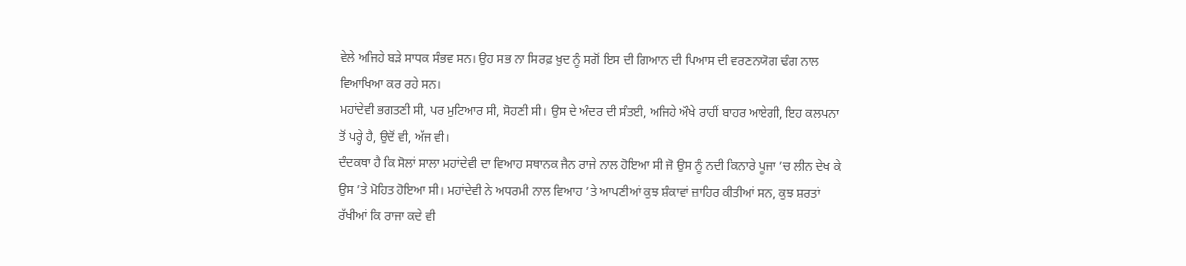ਵੇਲੇ ਅਜਿਹੇ ਬੜੇ ਸਾਧਕ ਸੰਭਵ ਸਨ। ਉਹ ਸਭ ਨਾ ਸਿਰਫ਼ ਖ਼ੁਦ ਨੂੰ ਸਗੋਂ ਇਸ ਦੀ ਗਿਆਨ ਦੀ ਪਿਆਸ ਦੀ ਵਰਣਨਯੋਗ ਢੰਗ ਨਾਲ ਵਿਆਖਿਆ ਕਰ ਰਹੇ ਸਨ।
ਮਹਾਂਦੇਵੀ ਭਗਤਣੀ ਸੀ, ਪਰ ਮੁਟਿਆਰ ਸੀ, ਸੋਹਣੀ ਸੀ। ਉਸ ਦੇ ਅੰਦਰ ਦੀ ਸੰਤਈ, ਅਜਿਹੇ ਔਖੇ ਰਾਹੀਂ ਬਾਹਰ ਆਏਗੀ, ਇਹ ਕਲਪਨਾ ਤੋਂ ਪਰ੍ਹੇ ਹੈ, ਉਦੋਂ ਵੀ, ਅੱਜ ਵੀ।
ਦੰਦਕਥਾ ਹੈ ਕਿ ਸੋਲਾਂ ਸਾਲਾ ਮਹਾਂਦੇਵੀ ਦਾ ਵਿਆਹ ਸਥਾਨਕ ਜੈਨ ਰਾਜੇ ਨਾਲ ਹੋਇਆ ਸੀ ਜੋ ਉਸ ਨੂੰ ਨਦੀ ਕਿਨਾਰੇ ਪੂਜਾ ’ਚ ਲੀਨ ਦੇਖ ਕੇ ਉਸ ’ਤੇ ਮੋਹਿਤ ਹੋਇਆ ਸੀ। ਮਹਾਂਦੇਵੀ ਨੇ ਅਧਰਮੀ ਨਾਲ ਵਿਆਹ ’ਤੇ ਆਪਣੀਆਂ ਕੁਝ ਸ਼ੰਕਾਵਾਂ ਜ਼ਾਹਿਰ ਕੀਤੀਆਂ ਸਨ, ਕੁਝ ਸ਼ਰਤਾਂ ਰੱਖੀਆਂ ਕਿ ਰਾਜਾ ਕਦੇ ਵੀ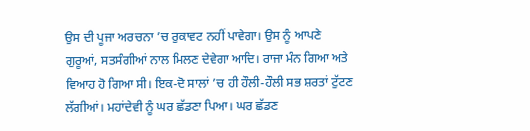ਉਸ ਦੀ ਪੂਜਾ ਅਰਚਨਾ ’ਚ ਰੁਕਾਵਟ ਨਹੀਂ ਪਾਵੇਗਾ। ਉਸ ਨੂੰ ਆਪਣੇ ਗੁਰੂਆਂ, ਸਤਸੰਗੀਆਂ ਨਾਲ ਮਿਲਣ ਦੇਵੇਗਾ ਆਦਿ। ਰਾਜਾ ਮੰਨ ਗਿਆ ਅਤੇ ਵਿਆਹ ਹੋ ਗਿਆ ਸੀ। ਇਕ-ਦੋ ਸਾਲਾਂ ’ਚ ਹੀ ਹੌਲੀ-ਹੌਲੀ ਸਭ ਸ਼ਰਤਾਂ ਟੁੱਟਣ ਲੱਗੀਆਂ। ਮਹਾਂਦੇਵੀ ਨੂੰ ਘਰ ਛੱਡਣਾ ਪਿਆ। ਘਰ ਛੱਡਣ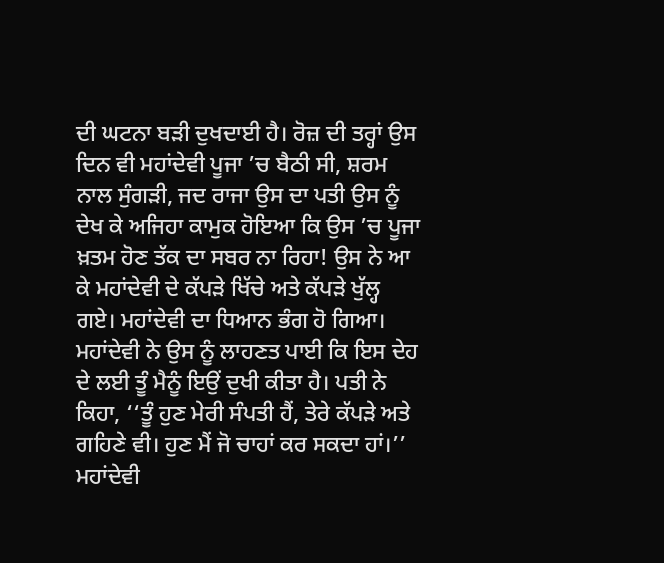ਦੀ ਘਟਨਾ ਬੜੀ ਦੁਖਦਾਈ ਹੈ। ਰੋਜ਼ ਦੀ ਤਰ੍ਹਾਂ ਉਸ ਦਿਨ ਵੀ ਮਹਾਂਦੇਵੀ ਪੂਜਾ ’ਚ ਬੈਠੀ ਸੀ, ਸ਼ਰਮ ਨਾਲ ਸੁੰਗੜੀ, ਜਦ ਰਾਜਾ ਉਸ ਦਾ ਪਤੀ ਉਸ ਨੂੰ ਦੇਖ ਕੇ ਅਜਿਹਾ ਕਾਮੁਕ ਹੋਇਆ ਕਿ ਉਸ ’ਚ ਪੂਜਾ ਖ਼ਤਮ ਹੋਣ ਤੱਕ ਦਾ ਸਬਰ ਨਾ ਰਿਹਾ! ਉਸ ਨੇ ਆ ਕੇ ਮਹਾਂਦੇਵੀ ਦੇ ਕੱਪੜੇ ਖਿੱਚੇ ਅਤੇ ਕੱਪੜੇ ਖੁੱਲ੍ਹ ਗਏ। ਮਹਾਂਦੇਵੀ ਦਾ ਧਿਆਨ ਭੰਗ ਹੋ ਗਿਆ। ਮਹਾਂਦੇਵੀ ਨੇ ਉਸ ਨੂੰ ਲਾਹਣਤ ਪਾਈ ਕਿ ਇਸ ਦੇਹ ਦੇ ਲਈ ਤੂੰ ਮੈਨੂੰ ਇਉਂ ਦੁਖੀ ਕੀਤਾ ਹੈ। ਪਤੀ ਨੇ ਕਿਹਾ, ‘‘ਤੂੰ ਹੁਣ ਮੇਰੀ ਸੰਪਤੀ ਹੈਂ, ਤੇਰੇ ਕੱਪੜੇ ਅਤੇ ਗਹਿਣੇ ਵੀ। ਹੁਣ ਮੈਂ ਜੋ ਚਾਹਾਂ ਕਰ ਸਕਦਾ ਹਾਂ।’’ ਮਹਾਂਦੇਵੀ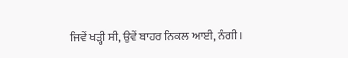ਜਿਵੇਂ ਖੜ੍ਹੀ ਸੀ, ਉਵੇਂ ਬਾਹਰ ਨਿਕਲ ਆਈ, ਨੰਗੀ।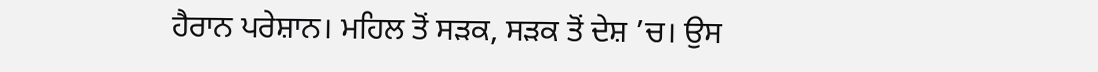ਹੈਰਾਨ ਪਰੇਸ਼ਾਨ। ਮਹਿਲ ਤੋਂ ਸੜਕ, ਸੜਕ ਤੋਂ ਦੇਸ਼ ’ਚ। ਉਸ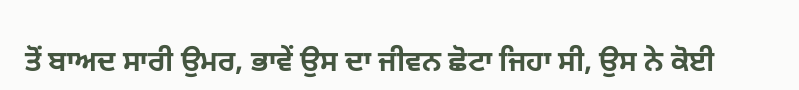ਤੋਂ ਬਾਅਦ ਸਾਰੀ ਉਮਰ, ਭਾਵੇਂ ਉਸ ਦਾ ਜੀਵਨ ਛੋਟਾ ਜਿਹਾ ਸੀ, ਉਸ ਨੇ ਕੋਈ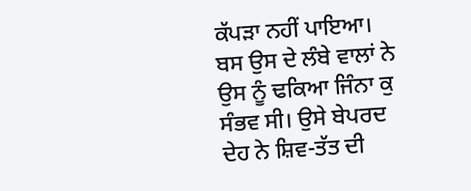ਕੱਪੜਾ ਨਹੀਂ ਪਾਇਆ। ਬਸ ਉਸ ਦੇ ਲੰਬੇ ਵਾਲਾਂ ਨੇ ਉਸ ਨੂੰ ਢਕਿਆ ਜਿੰਨਾ ਕੁ ਸੰਭਵ ਸੀ। ਉਸੇ ਬੇਪਰਦ ਦੇਹ ਨੇ ਸ਼ਿਵ-ਤੱਤ ਦੀ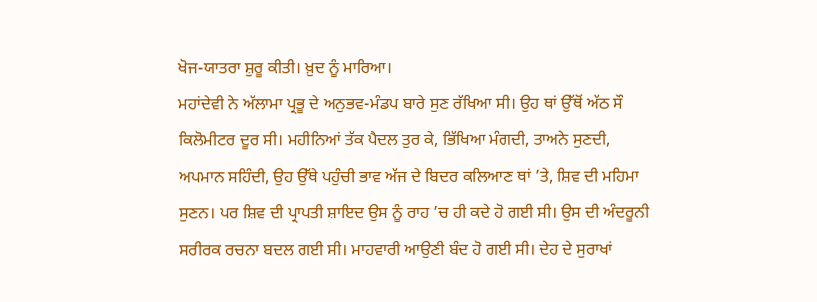ਖੋਜ-ਯਾਤਰਾ ਸ਼ੁਰੂ ਕੀਤੀ। ਖ਼ੁਦ ਨੂੰ ਮਾਰਿਆ।
ਮਹਾਂਦੇਵੀ ਨੇ ਅੱਲਾਮਾ ਪ੍ਰਭੂ ਦੇ ਅਨੁਭਵ-ਮੰਡਪ ਬਾਰੇ ਸੁਣ ਰੱਖਿਆ ਸੀ। ਉਹ ਥਾਂ ਉੱਥੋਂ ਅੱਠ ਸੌ ਕਿਲੋਮੀਟਰ ਦੂਰ ਸੀ। ਮਹੀਨਿਆਂ ਤੱਕ ਪੈਦਲ ਤੁਰ ਕੇ, ਭਿੱਖਿਆ ਮੰਗਦੀ, ਤਾਅਨੇ ਸੁਣਦੀ, ਅਪਮਾਨ ਸਹਿੰਦੀ, ਉਹ ਉੱਥੇ ਪਹੁੰਚੀ ਭਾਵ ਅੱਜ ਦੇ ਬਿਦਰ ਕਲਿਆਣ ਥਾਂ ’ਤੇ, ਸ਼ਿਵ ਦੀ ਮਹਿਮਾ ਸੁਣਨ। ਪਰ ਸ਼ਿਵ ਦੀ ਪ੍ਰਾਪਤੀ ਸ਼ਾਇਦ ਉਸ ਨੂੰ ਰਾਹ ’ਚ ਹੀ ਕਦੇ ਹੋ ਗਈ ਸੀ। ਉਸ ਦੀ ਅੰਦਰੂਨੀ ਸਰੀਰਕ ਰਚਨਾ ਬਦਲ ਗਈ ਸੀ। ਮਾਹਵਾਰੀ ਆਉਣੀ ਬੰਦ ਹੋ ਗਈ ਸੀ। ਦੇਹ ਦੇ ਸੁਰਾਖਾਂ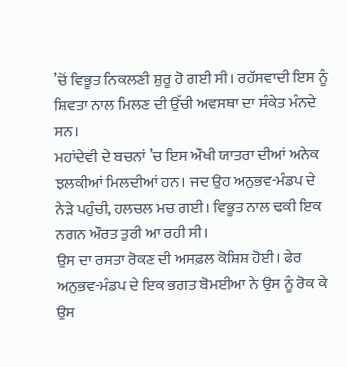’ਚੋਂ ਵਿਭੂਤ ਨਿਕਲਣੀ ਸ਼ੁਰੂ ਹੋ ਗਈ ਸੀ। ਰਹੱਸਵਾਦੀ ਇਸ ਨੂੰ ਸ਼ਿਵਤਾ ਨਾਲ ਮਿਲਣ ਦੀ ਉੱਚੀ ਅਵਸਥਾ ਦਾ ਸੰਕੇਤ ਮੰਨਦੇ ਸਨ।
ਮਹਾਂਦੇਵੀ ਦੇ ਬਚਨਾਂ ’ਚ ਇਸ ਔਖੀ ਯਾਤਰਾ ਦੀਆਂ ਅਨੇਕ ਝਲਕੀਆਂ ਮਿਲਦੀਆਂ ਹਨ। ਜਦ ਉਹ ਅਨੁਭਵ-ਮੰਡਪ ਦੇ ਨੇੜੇ ਪਹੁੰਚੀ, ਹਲਚਲ ਮਚ ਗਈ। ਵਿਭੂਤ ਨਾਲ ਢਕੀ ਇਕ ਨਗਨ ਔਰਤ ਤੁਰੀ ਆ ਰਹੀ ਸੀ।
ਉਸ ਦਾ ਰਸਤਾ ਰੋਕਣ ਦੀ ਅਸਫ਼ਲ ਕੋਸ਼ਿਸ਼ ਹੋਈ। ਫੇਰ ਅਨੁਭਵ-ਮੰਡਪ ਦੇ ਇਕ ਭਗਤ ਬੋਮਈਆ ਨੇ ਉਸ ਨੂੰ ਰੋਕ ਕੇ ਉਸ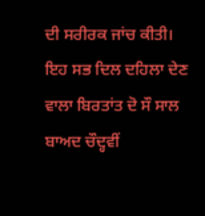ਦੀ ਸਰੀਰਕ ਜਾਂਚ ਕੀਤੀ।
ਇਹ ਸਭ ਦਿਲ ਦਹਿਲਾ ਦੇਣ ਵਾਲਾ ਬਿਰਤਾਂਤ ਦੋ ਸੌ ਸਾਲ ਬਾਅਦ ਚੌਦ੍ਹਵੀਂ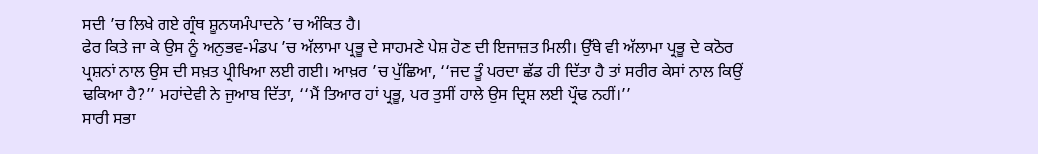ਸਦੀ ’ਚ ਲਿਖੇ ਗਏ ਗ੍ਰੰਥ ਸ਼ੂਨਯਮੰਪਾਦਨੇ ’ਚ ਅੰਕਿਤ ਹੈ।
ਫੇਰ ਕਿਤੇ ਜਾ ਕੇ ਉਸ ਨੂੰ ਅਨੁਭਵ-ਮੰਡਪ ’ਚ ਅੱਲਾਮਾ ਪ੍ਰਭੂ ਦੇ ਸਾਹਮਣੇ ਪੇਸ਼ ਹੋਣ ਦੀ ਇਜਾਜ਼ਤ ਮਿਲੀ। ਉੱਥੇ ਵੀ ਅੱਲਾਮਾ ਪ੍ਰਭੂ ਦੇ ਕਠੋਰ ਪ੍ਰਸ਼ਨਾਂ ਨਾਲ ਉਸ ਦੀ ਸਖ਼ਤ ਪ੍ਰੀਖਿਆ ਲਈ ਗਈ। ਆਖ਼ਰ ’ਚ ਪੁੱਛਿਆ, ‘‘ਜਦ ਤੂੰ ਪਰਦਾ ਛੱਡ ਹੀ ਦਿੱਤਾ ਹੈ ਤਾਂ ਸਰੀਰ ਕੇਸਾਂ ਨਾਲ ਕਿਉਂ ਢਕਿਆ ਹੈ?’’ ਮਹਾਂਦੇਵੀ ਨੇ ਜੁਆਬ ਦਿੱਤਾ, ‘‘ਮੈਂ ਤਿਆਰ ਹਾਂ ਪ੍ਰਭੂ, ਪਰ ਤੁਸੀਂ ਹਾਲੇ ਉਸ ਦ੍ਰਿਸ਼ ਲਈ ਪ੍ਰੌਢ ਨਹੀਂ।’’
ਸਾਰੀ ਸਭਾ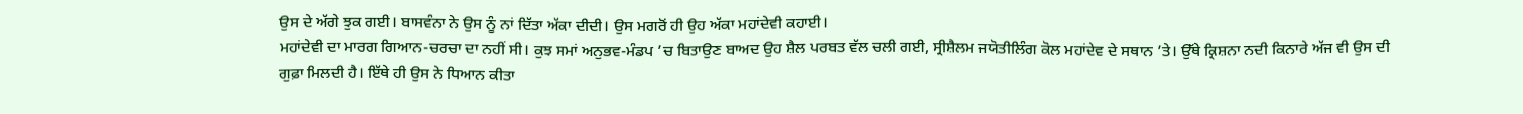ਉਸ ਦੇ ਅੱਗੇ ਝੁਕ ਗਈ। ਬਾਸਵੰਨਾ ਨੇ ਉਸ ਨੂੰ ਨਾਂ ਦਿੱਤਾ ਅੱਕਾ ਦੀਦੀ। ਉਸ ਮਗਰੋਂ ਹੀ ਉਹ ਅੱਕਾ ਮਹਾਂਦੇਵੀ ਕਹਾਈ।
ਮਹਾਂਦੇਵੀ ਦਾ ਮਾਰਗ ਗਿਆਨ-ਚਰਚਾ ਦਾ ਨਹੀਂ ਸੀ। ਕੁਝ ਸਮਾਂ ਅਨੁਭਵ-ਮੰਡਪ ’ਚ ਬਿਤਾਉਣ ਬਾਅਦ ਉਹ ਸ਼ੈਲ ਪਰਬਤ ਵੱਲ ਚਲੀ ਗਈ, ਸ੍ਰੀਸ਼ੈਲਮ ਜਯੋਤੀਲਿੰਗ ਕੋਲ ਮਹਾਂਦੇਵ ਦੇ ਸਥਾਨ ’ਤੇ। ਉੱਥੇ ਕ੍ਰਿਸ਼ਨਾ ਨਦੀ ਕਿਨਾਰੇ ਅੱਜ ਵੀ ਉਸ ਦੀ ਗੁਫ਼ਾ ਮਿਲਦੀ ਹੈ। ਇੱਥੇ ਹੀ ਉਸ ਨੇ ਧਿਆਨ ਕੀਤਾ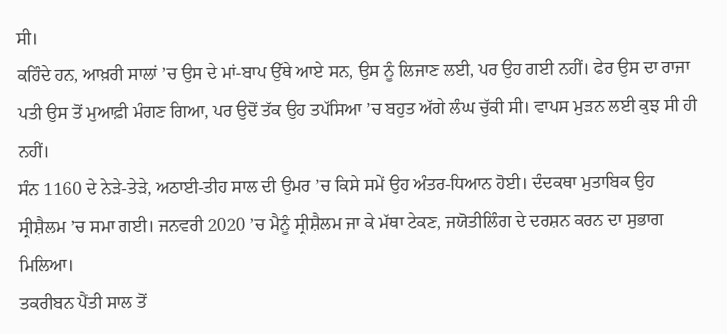ਸੀ।
ਕਹਿੰਦੇ ਹਨ, ਆਖ਼ਰੀ ਸਾਲਾਂ ’ਚ ਉਸ ਦੇ ਮਾਂ-ਬਾਪ ਉੱਥੇ ਆਏ ਸਨ, ਉਸ ਨੂੰ ਲਿਜਾਣ ਲਈ, ਪਰ ਉਹ ਗਈ ਨਹੀਂ। ਫੇਰ ਉਸ ਦਾ ਰਾਜਾ ਪਤੀ ਉਸ ਤੋਂ ਮੁਆਫ਼ੀ ਮੰਗਣ ਗਿਆ, ਪਰ ਉਦੋਂ ਤੱਕ ਉਹ ਤਪੱਸਿਆ ’ਚ ਬਹੁਤ ਅੱਗੇ ਲੰਘ ਚੁੱਕੀ ਸੀ। ਵਾਪਸ ਮੁੜਨ ਲਈ ਕੁਝ ਸੀ ਹੀ ਨਹੀਂ।
ਸੰਨ 1160 ਦੇ ਨੇੜੇ-ਤੇੜੇ, ਅਠਾਈ-ਤੀਹ ਸਾਲ ਦੀ ਉਮਰ ’ਚ ਕਿਸੇ ਸਮੇਂ ਉਹ ਅੰਤਰ-ਧਿਆਨ ਹੋਈ। ਦੰਦਕਥਾ ਮੁਤਾਬਿਕ ਉਹ ਸ੍ਰੀਸ਼ੈਲਮ ’ਚ ਸਮਾ ਗਈ। ਜਨਵਰੀ 2020 ’ਚ ਮੈਨੂੰ ਸ੍ਰੀਸ਼ੈਲਮ ਜਾ ਕੇ ਮੱਥਾ ਟੇਕਣ, ਜਯੋਤੀਲਿੰਗ ਦੇ ਦਰਸ਼ਨ ਕਰਨ ਦਾ ਸੁਭਾਗ ਮਿਲਿਆ।
ਤਕਰੀਬਨ ਪੈਂਤੀ ਸਾਲ ਤੋਂ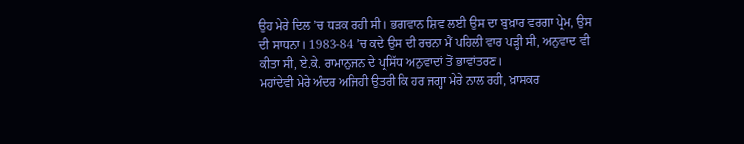ਉਹ ਮੇਰੇ ਦਿਲ ’ਚ ਧੜਕ ਰਹੀ ਸੀ। ਭਗਵਾਨ ਸ਼ਿਵ ਲਈ ਉਸ ਦਾ ਬੁਖ਼ਾਰ ਵਰਗਾ ਪ੍ਰੇਮ, ਉਸ ਦੀ ਸਾਧਨਾ। 1983-84 ’ਚ ਕਦੇ ਉਸ ਦੀ ਰਚਨਾ ਮੈਂ ਪਹਿਲੀ ਵਾਰ ਪੜ੍ਹੀ ਸੀ, ਅਨੁਵਾਦ ਵੀ ਕੀਤਾ ਸੀ, ਏ.ਕੇ. ਰਾਮਾਨੁਜਨ ਦੇ ਪ੍ਰਸਿੱਧ ਅਨੁਵਾਦਾਂ ਤੋਂ ਭਾਵਾਂਤਰਣ।
ਮਹਾਂਦੇਵੀ ਮੇਰੇ ਅੰਦਰ ਅਜਿਹੀ ਉਤਰੀ ਕਿ ਹਰ ਜਗ੍ਹਾ ਮੇਰੇ ਨਾਲ ਰਹੀ, ਖ਼ਾਸਕਰ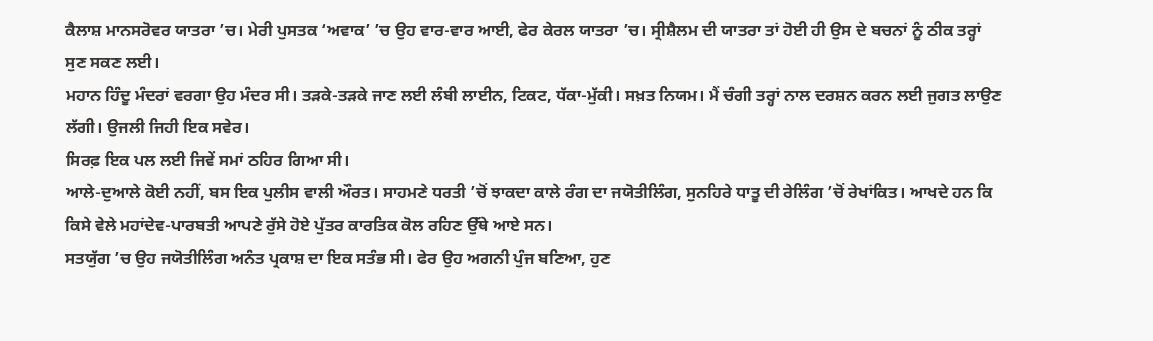ਕੈਲਾਸ਼ ਮਾਨਸਰੋਵਰ ਯਾਤਰਾ ’ਚ। ਮੇਰੀ ਪੁਸਤਕ ‘ਅਵਾਕ’ ’ਚ ਉਹ ਵਾਰ-ਵਾਰ ਆਈ, ਫੇਰ ਕੇਰਲ ਯਾਤਰਾ ’ਚ। ਸ੍ਰੀਸ਼ੈਲਮ ਦੀ ਯਾਤਰਾ ਤਾਂ ਹੋਈ ਹੀ ਉਸ ਦੇ ਬਚਨਾਂ ਨੂੰ ਠੀਕ ਤਰ੍ਹਾਂ ਸੁਣ ਸਕਣ ਲਈ।
ਮਹਾਨ ਹਿੰਦੂ ਮੰਦਰਾਂ ਵਰਗਾ ਉਹ ਮੰਦਰ ਸੀ। ਤੜਕੇ-ਤੜਕੇ ਜਾਣ ਲਈ ਲੰਬੀ ਲਾਈਨ, ਟਿਕਟ, ਧੱਕਾ-ਮੁੱਕੀ। ਸਖ਼ਤ ਨਿਯਮ। ਮੈਂ ਚੰਗੀ ਤਰ੍ਹਾਂ ਨਾਲ ਦਰਸ਼ਨ ਕਰਨ ਲਈ ਜੁਗਤ ਲਾਉਣ ਲੱਗੀ। ਉਜਲੀ ਜਿਹੀ ਇਕ ਸਵੇਰ।
ਸਿਰਫ਼ ਇਕ ਪਲ ਲਈ ਜਿਵੇਂ ਸਮਾਂ ਠਹਿਰ ਗਿਆ ਸੀ।
ਆਲੇ-ਦੁਆਲੇ ਕੋਈ ਨਹੀਂ, ਬਸ ਇਕ ਪੁਲੀਸ ਵਾਲੀ ਔਰਤ। ਸਾਹਮਣੇ ਧਰਤੀ ’ਚੋਂ ਝਾਕਦਾ ਕਾਲੇ ਰੰਗ ਦਾ ਜਯੋਤੀਲਿੰਗ, ਸੁਨਹਿਰੇ ਧਾਤੂ ਦੀ ਰੇਲਿੰਗ ’ਚੋਂ ਰੇਖਾਂਕਿਤ। ਆਖਦੇ ਹਨ ਕਿ ਕਿਸੇ ਵੇਲੇ ਮਹਾਂਦੇਵ-ਪਾਰਬਤੀ ਆਪਣੇ ਰੁੱਸੇ ਹੋਏ ਪੁੱਤਰ ਕਾਰਤਿਕ ਕੋਲ ਰਹਿਣ ਉੱਥੇ ਆਏ ਸਨ।
ਸਤਯੁੱਗ ’ਚ ਉਹ ਜਯੋਤੀਲਿੰਗ ਅਨੰਤ ਪ੍ਰਕਾਸ਼ ਦਾ ਇਕ ਸਤੰਭ ਸੀ। ਫੇਰ ਉਹ ਅਗਨੀ ਪੁੰਜ ਬਣਿਆ, ਹੁਣ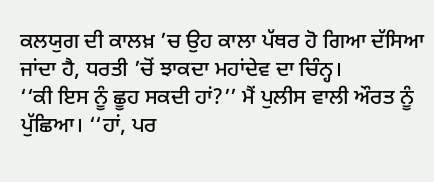ਕਲਯੁਗ ਦੀ ਕਾਲਖ਼ ’ਚ ਉਹ ਕਾਲਾ ਪੱਥਰ ਹੋ ਗਿਆ ਦੱਸਿਆ ਜਾਂਦਾ ਹੈ, ਧਰਤੀ ’ਚੋਂ ਝਾਕਦਾ ਮਹਾਂਦੇਵ ਦਾ ਚਿੰਨ੍ਹ।
‘‘ਕੀ ਇਸ ਨੂੰ ਛੂਹ ਸਕਦੀ ਹਾਂ?’’ ਮੈਂ ਪੁਲੀਸ ਵਾਲੀ ਔਰਤ ਨੂੰ ਪੁੱਛਿਆ। ‘‘ਹਾਂ, ਪਰ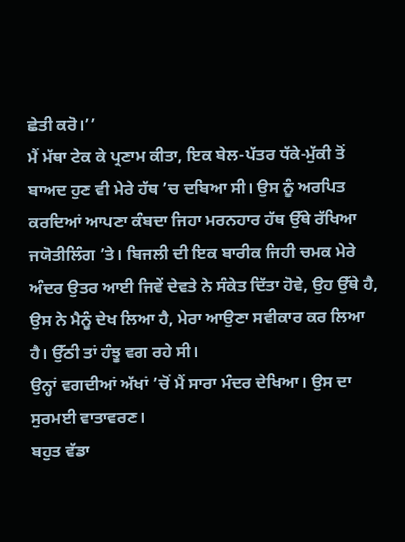ਛੇਤੀ ਕਰੋ।’’
ਮੈਂ ਮੱਥਾ ਟੇਕ ਕੇ ਪ੍ਰਣਾਮ ਕੀਤਾ, ਇਕ ਬੇਲ-ਪੱਤਰ ਧੱਕੇ-ਮੁੱਕੀ ਤੋਂ ਬਾਅਦ ਹੁਣ ਵੀ ਮੇਰੇ ਹੱਥ ’ਚ ਦਬਿਆ ਸੀ। ਉਸ ਨੂੰ ਅਰਪਿਤ ਕਰਦਿਆਂ ਆਪਣਾ ਕੰਬਦਾ ਜਿਹਾ ਮਰਨਹਾਰ ਹੱਥ ਉੱਥੇ ਰੱਖਿਆ ਜਯੋਤੀਲਿੰਗ ’ਤੇ। ਬਿਜਲੀ ਦੀ ਇਕ ਬਾਰੀਕ ਜਿਹੀ ਚਮਕ ਮੇਰੇ ਅੰਦਰ ਉਤਰ ਆਈ ਜਿਵੇਂ ਦੇਵਤੇ ਨੇ ਸੰਕੇਤ ਦਿੱਤਾ ਹੋਵੇ, ਉਹ ਉੱਥੇ ਹੈ, ਉਸ ਨੇ ਮੈਨੂੰ ਦੇਖ ਲਿਆ ਹੈ, ਮੇਰਾ ਆਉਣਾ ਸਵੀਕਾਰ ਕਰ ਲਿਆ ਹੈ। ਉੱਠੀ ਤਾਂ ਹੰਝੂ ਵਗ ਰਹੇ ਸੀ।
ਉਨ੍ਹਾਂ ਵਗਦੀਆਂ ਅੱਖਾਂ ’ਚੋਂ ਮੈਂ ਸਾਰਾ ਮੰਦਰ ਦੇਖਿਆ। ਉਸ ਦਾ ਸੁਰਮਈ ਵਾਤਾਵਰਣ।
ਬਹੁਤ ਵੱਡਾ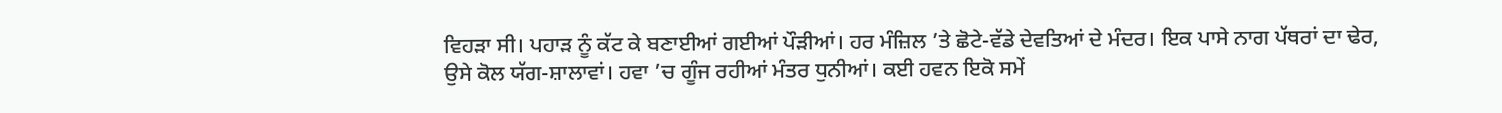ਵਿਹੜਾ ਸੀ। ਪਹਾੜ ਨੂੰ ਕੱਟ ਕੇ ਬਣਾਈਆਂ ਗਈਆਂ ਪੌੜੀਆਂ। ਹਰ ਮੰਜ਼ਿਲ ’ਤੇ ਛੋਟੇ-ਵੱਡੇ ਦੇਵਤਿਆਂ ਦੇ ਮੰਦਰ। ਇਕ ਪਾਸੇ ਨਾਗ ਪੱਥਰਾਂ ਦਾ ਢੇਰ, ਉਸੇ ਕੋਲ ਯੱਗ-ਸ਼ਾਲਾਵਾਂ। ਹਵਾ ’ਚ ਗੂੰਜ ਰਹੀਆਂ ਮੰਤਰ ਧੁਨੀਆਂ। ਕਈ ਹਵਨ ਇਕੋ ਸਮੇਂ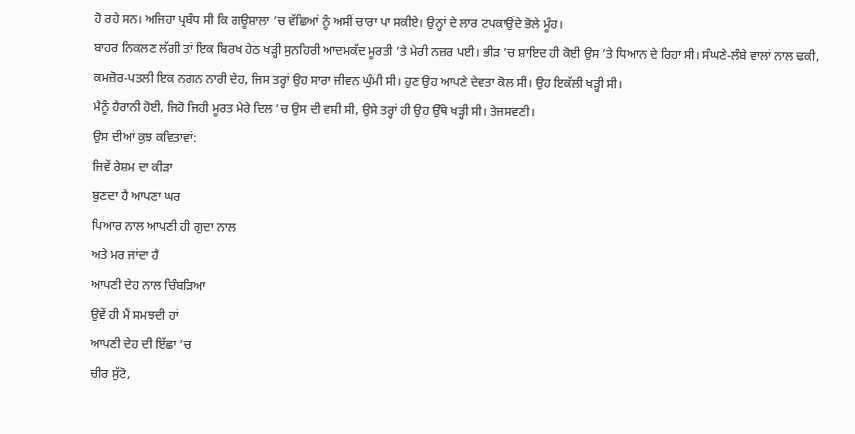ਹੋ ਰਹੇ ਸਨ। ਅਜਿਹਾ ਪ੍ਰਬੰਧ ਸੀ ਕਿ ਗਊਸ਼ਾਲਾ ’ਚ ਵੱਛਿਆਂ ਨੂੰ ਅਸੀਂ ਚਾਰਾ ਪਾ ਸਕੀਏ। ਉਨ੍ਹਾਂ ਦੇ ਲਾਰ ਟਪਕਾਉਂਦੇ ਭੋਲੇ ਮੂੰਹ।
ਬਾਹਰ ਨਿਕਲਣ ਲੱਗੀ ਤਾਂ ਇਕ ਬਿਰਖ ਹੇਠ ਖੜ੍ਹੀ ਸੁਨਹਿਰੀ ਆਦਮਕੱਦ ਮੂਰਤੀ ’ਤੇ ਮੇਰੀ ਨਜ਼ਰ ਪਈ। ਭੀੜ ’ਚ ਸ਼ਾਇਦ ਹੀ ਕੋਈ ਉਸ ’ਤੇ ਧਿਆਨ ਦੇ ਰਿਹਾ ਸੀ। ਸੰਘਣੇ-ਲੰਬੇ ਵਾਲਾਂ ਨਾਲ ਢਕੀ, ਕਮਜ਼ੋਰ-ਪਤਲੀ ਇਕ ਨਗਨ ਨਾਰੀ ਦੇਹ, ਜਿਸ ਤਰ੍ਹਾਂ ਉਹ ਸਾਰਾ ਜੀਵਨ ਘੁੰਮੀ ਸੀ। ਹੁਣ ਉਹ ਆਪਣੇ ਦੇਵਤਾ ਕੋਲ ਸੀ। ਉਹ ਇਕੱਲੀ ਖੜ੍ਹੀ ਸੀ।
ਮੈਨੂੰ ਹੈਰਾਨੀ ਹੋਈ, ਜਿਹੋ ਜਿਹੀ ਮੂਰਤ ਮੇਰੇ ਦਿਲ ’ਚ ਉਸ ਦੀ ਵਸੀ ਸੀ, ਉਸੇ ਤਰ੍ਹਾਂ ਹੀ ਉਹ ਉੱਥੇ ਖੜ੍ਹੀ ਸੀ। ਤੇਜਸਵਣੀ।
ਉਸ ਦੀਆਂ ਕੁਝ ਕਵਿਤਾਵਾਂ:
ਜਿਵੇਂ ਰੇਸ਼ਮ ਦਾ ਕੀੜਾ
ਬੁਣਦਾ ਹੈ ਆਪਣਾ ਘਰ
ਪਿਆਰ ਨਾਲ ਆਪਣੀ ਹੀ ਗੁਦਾ ਨਾਲ
ਅਤੇ ਮਰ ਜਾਂਦਾ ਹੈ
ਆਪਣੀ ਦੇਹ ਨਾਲ ਚਿੰਬੜਿਆ
ਉਵੇਂ ਹੀ ਮੈਂ ਸਮਝਦੀ ਹਾਂ
ਆਪਣੀ ਦੇਹ ਦੀ ਇੱਛਾ ’ਚ
ਚੀਰ ਸੁੱਟੋ,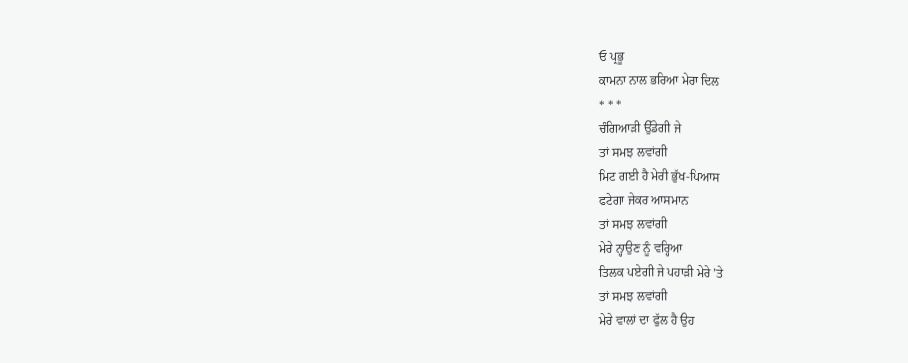ਓ ਪ੍ਰਭੂ
ਕਾਮਨਾ ਨਾਲ ਭਰਿਆ ਮੇਰਾ ਦਿਲ
* * *
ਚੰਗਿਆੜੀ ਉੱਡੇਗੀ ਜੇ
ਤਾਂ ਸਮਝ ਲਵਾਂਗੀ
ਮਿਟ ਗਈ ਹੈ ਮੇਰੀ ਭੁੱਖ-ਪਿਆਸ
ਫਟੇਗਾ ਜੇਕਰ ਆਸਮਾਨ
ਤਾਂ ਸਮਝ ਲਵਾਂਗੀ
ਮੇਰੇ ਨ੍ਹਾਉਣ ਨੂੰ ਵਰ੍ਹਿਆ
ਤਿਲਕ ਪਏਗੀ ਜੇ ਪਹਾੜੀ ਮੇਰੇ ’ਤੇ
ਤਾਂ ਸਮਝ ਲਵਾਂਗੀ
ਮੇਰੇ ਵਾਲਾਂ ਦਾ ਫੁੱਲ ਹੈ ਉਹ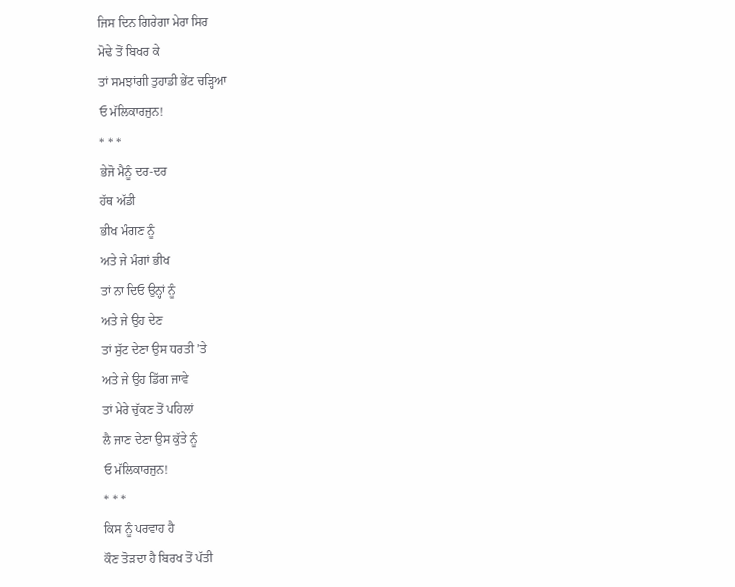ਜਿਸ ਦਿਨ ਗਿਰੇਗਾ ਮੇਰਾ ਸਿਰ
ਮੋਢੇ ਤੋਂ ਬਿਖਰ ਕੇ
ਤਾਂ ਸਮਝਾਂਗੀ ਤੁਹਾਡੀ ਭੇਂਟ ਚੜ੍ਹਿਆ
ਓ ਮੱਲਿਕਾਰਜੁਨ!
* * *
ਭੇਜੋ ਮੈਨੂੰ ਦਰ-ਦਰ
ਹੱਥ ਅੱਡੀ
ਭੀਖ ਮੰਗਣ ਨੂੰ
ਅਤੇ ਜੇ ਮੰਗਾਂ ਭੀਖ
ਤਾਂ ਨਾ ਦਿਓ ਉਨ੍ਹਾਂ ਨੂੰ
ਅਤੇ ਜੇ ਉਹ ਦੇਣ
ਤਾਂ ਸੁੱਟ ਦੇਣਾ ਉਸ ਧਰਤੀ ’ਤੇ
ਅਤੇ ਜੇ ਉਹ ਡਿੱਗ ਜਾਵੇ
ਤਾਂ ਮੇਰੇ ਚੁੱਕਣ ਤੋਂ ਪਹਿਲਾਂ
ਲੈ ਜਾਣ ਦੇਣਾ ਉਸ ਕੁੱਤੇ ਨੂੰ
ਓ ਮੱਲਿਕਾਰਜੁਨ!
* * *
ਕਿਸ ਨੂੰ ਪਰਵਾਹ ਹੈ
ਕੌਣ ਤੋੜਦਾ ਹੈ ਬਿਰਖ ਤੋਂ ਪੱਤੀ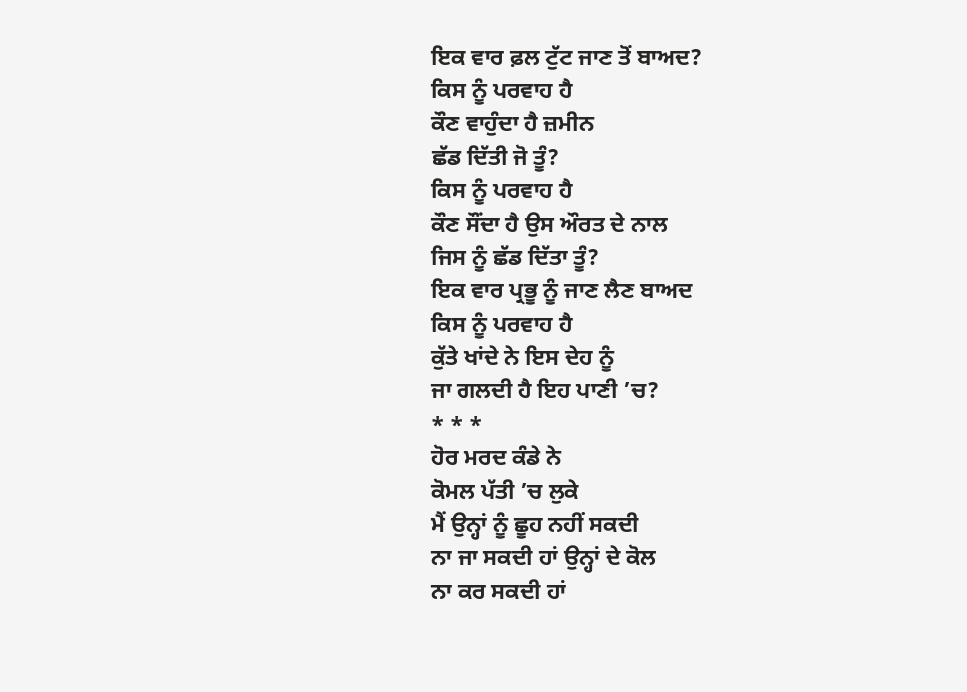ਇਕ ਵਾਰ ਫ਼ਲ ਟੁੱਟ ਜਾਣ ਤੋਂ ਬਾਅਦ?
ਕਿਸ ਨੂੰ ਪਰਵਾਹ ਹੈ
ਕੌਣ ਵਾਹੁੰਦਾ ਹੈ ਜ਼ਮੀਨ
ਛੱਡ ਦਿੱਤੀ ਜੋ ਤੂੰ?
ਕਿਸ ਨੂੰ ਪਰਵਾਹ ਹੈ
ਕੌਣ ਸੌਂਦਾ ਹੈ ਉਸ ਔਰਤ ਦੇ ਨਾਲ
ਜਿਸ ਨੂੰ ਛੱਡ ਦਿੱਤਾ ਤੂੰ?
ਇਕ ਵਾਰ ਪ੍ਰਭੂ ਨੂੰ ਜਾਣ ਲੈਣ ਬਾਅਦ
ਕਿਸ ਨੂੰ ਪਰਵਾਹ ਹੈ
ਕੁੱਤੇ ਖਾਂਦੇ ਨੇ ਇਸ ਦੇਹ ਨੂੰ
ਜਾ ਗਲਦੀ ਹੈ ਇਹ ਪਾਣੀ ’ਚ?
* * *
ਹੋਰ ਮਰਦ ਕੰਡੇ ਨੇ
ਕੋਮਲ ਪੱਤੀ ’ਚ ਲੁਕੇ
ਮੈਂ ਉਨ੍ਹਾਂ ਨੂੰ ਛੂਹ ਨਹੀਂ ਸਕਦੀ
ਨਾ ਜਾ ਸਕਦੀ ਹਾਂ ਉਨ੍ਹਾਂ ਦੇ ਕੋਲ
ਨਾ ਕਰ ਸਕਦੀ ਹਾਂ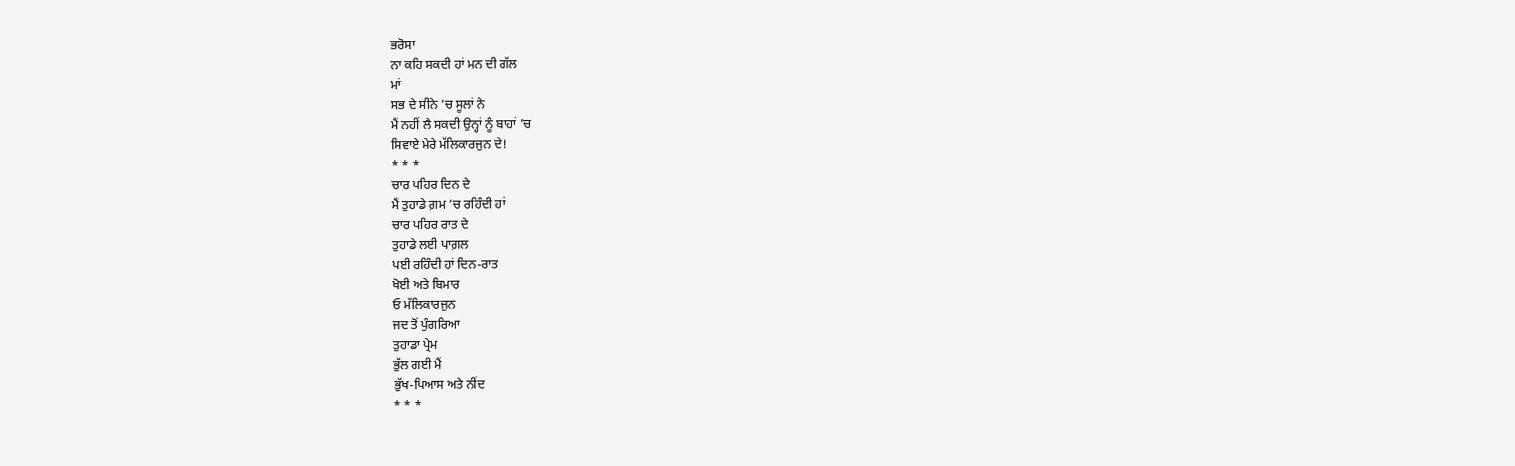ਭਰੋਸਾ
ਨਾ ਕਹਿ ਸਕਦੀ ਹਾਂ ਮਨ ਦੀ ਗੱਲ
ਮਾਂ
ਸਭ ਦੇ ਸੀਨੇ ’ਚ ਸੂਲਾਂ ਨੇ
ਮੈਂ ਨਹੀਂ ਲੈ ਸਕਦੀ ਉਨ੍ਹਾਂ ਨੂੰ ਬਾਹਾਂ ’ਚ
ਸਿਵਾਏ ਮੇਰੇ ਮੱਲਿਕਾਰਜੁਨ ਦੇ!
* * *
ਚਾਰ ਪਹਿਰ ਦਿਨ ਦੇ
ਮੈਂ ਤੁਹਾਡੇ ਗ਼ਮ ’ਚ ਰਹਿੰਦੀ ਹਾਂ
ਚਾਰ ਪਹਿਰ ਰਾਤ ਦੇ
ਤੁਹਾਡੇ ਲਈ ਪਾਗ਼ਲ
ਪਈ ਰਹਿੰਦੀ ਹਾਂ ਦਿਨ-ਰਾਤ
ਖੋਈ ਅਤੇ ਬਿਮਾਰ
ਓ ਮੱਲਿਕਾਰਜੁਨ
ਜਦ ਤੋਂ ਪੁੰਗਰਿਆ
ਤੁਹਾਡਾ ਪ੍ਰੇਮ
ਭੁੱਲ ਗਈ ਮੈਂ
ਭੁੱਖ-ਪਿਆਸ ਅਤੇ ਨੀਂਦ
* * *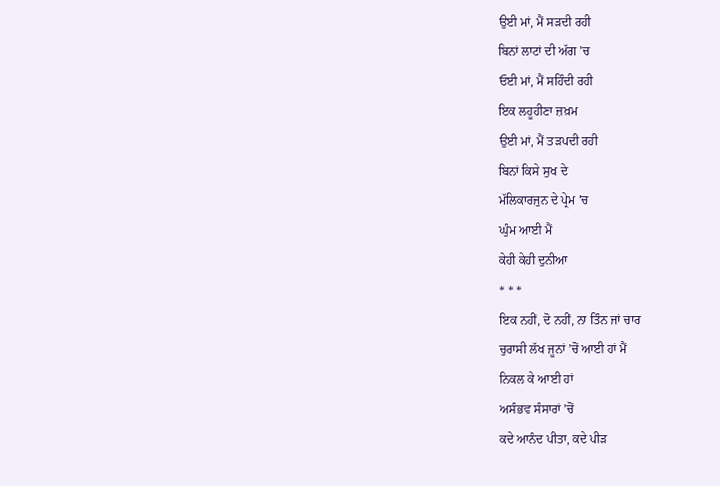ਉਈ ਮਾਂ, ਮੈਂ ਸੜਦੀ ਰਹੀ
ਬਿਨਾਂ ਲਾਟਾਂ ਦੀ ਅੱਗ ’ਚ
ਓਈ ਮਾਂ, ਮੈਂ ਸਹਿੰਦੀ ਰਹੀ
ਇਕ ਲਹੂਹੀਣਾ ਜ਼ਖ਼ਮ
ਉਈ ਮਾਂ, ਮੈਂ ਤੜਪਦੀ ਰਹੀ
ਬਿਨਾਂ ਕਿਸੇ ਸੁਖ ਦੇ
ਮੱਲਿਕਾਰਜੁਨ ਦੇ ਪ੍ਰੇਮ ’ਚ
ਘੁੰਮ ਆਈ ਮੈਂ
ਕੇਹੀ ਕੇਹੀ ਦੁਨੀਆ
* * *
ਇਕ ਨਹੀਂ, ਦੋ ਨਹੀਂ, ਨਾ ਤਿੰਨ ਜਾਂ ਚਾਰ
ਚੁਰਾਸੀ ਲੱਖ ਜੂਨਾਂ ’ਚੋਂ ਆਈ ਹਾਂ ਮੈਂ
ਨਿਕਲ ਕੇ ਆਈ ਹਾਂ
ਅਸੰਭਵ ਸੰਸਾਰਾਂ ’ਚੋਂ
ਕਦੇ ਆਨੰਦ ਪੀਤਾ, ਕਦੇ ਪੀੜ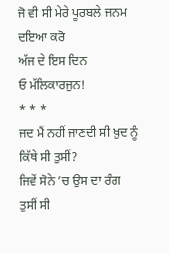ਜੋ ਵੀ ਸੀ ਮੇਰੇ ਪੂਰਬਲੇ ਜਨਮ
ਦਇਆ ਕਰੋ
ਅੱਜ ਦੇ ਇਸ ਦਿਨ
ਓ ਮੱਲਿਕਾਰਜੁਨ!
* * *
ਜਦ ਮੈਂ ਨਹੀਂ ਜਾਣਦੀ ਸੀ ਖ਼ੁਦ ਨੂੰ
ਕਿੱਥੇ ਸੀ ਤੁਸੀਂ?
ਜਿਵੇਂ ਸੋਨੇ ’ਚ ਉਸ ਦਾ ਰੰਗ
ਤੁਸੀਂ ਸੀ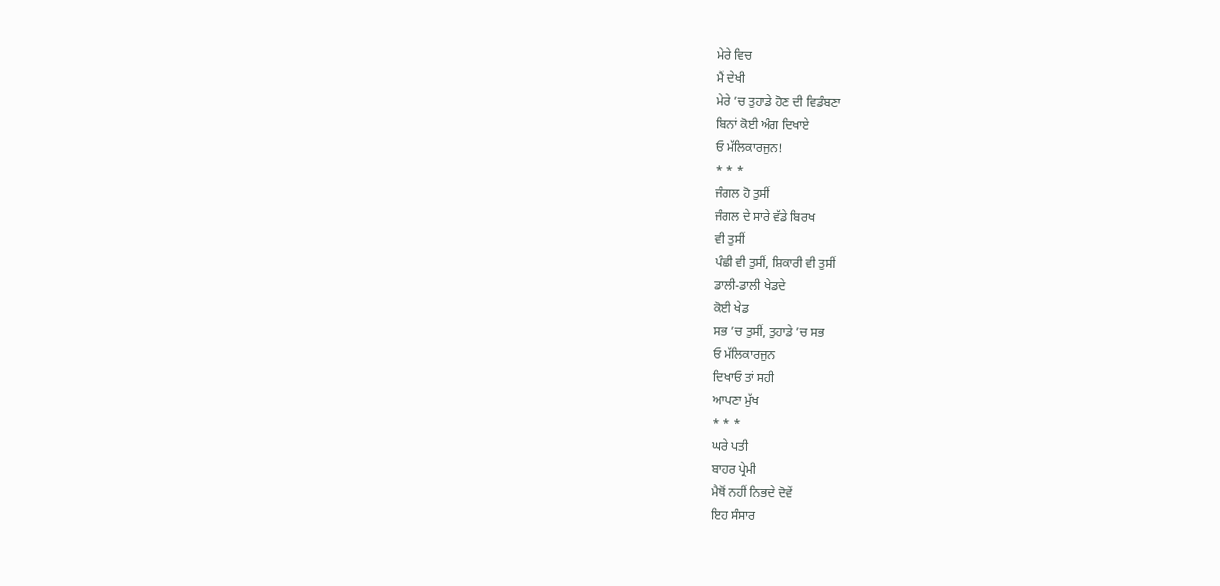ਮੇਰੇ ਵਿਚ
ਮੈਂ ਦੇਖੀ
ਮੇਰੇ ’ਚ ਤੁਹਾਡੇ ਹੋਣ ਦੀ ਵਿਡੰਬਣਾ
ਬਿਨਾਂ ਕੋਈ ਅੰਗ ਦਿਖਾਏ
ਓ ਮੱਲਿਕਾਰਜੁਨ!
* * *
ਜੰਗਲ ਹੋ ਤੁਸੀਂ
ਜੰਗਲ ਦੇ ਸਾਰੇ ਵੱਡੇ ਬਿਰਖ
ਵੀ ਤੁਸੀਂ
ਪੰਛੀ ਵੀ ਤੁਸੀਂ, ਸ਼ਿਕਾਰੀ ਵੀ ਤੁਸੀਂ
ਡਾਲੀ-ਡਾਲੀ ਖੇਡਦੇ
ਕੋਈ ਖੇਡ
ਸਭ ’ਚ ਤੁਸੀਂ, ਤੁਹਾਡੇ ’ਚ ਸਭ
ਓ ਮੱਲਿਕਾਰਜੁਨ
ਦਿਖਾਓ ਤਾਂ ਸਹੀ
ਆਪਣਾ ਮੁੱਖ
* * *
ਘਰੇ ਪਤੀ
ਬਾਹਰ ਪ੍ਰੇਮੀ
ਮੈਥੋਂ ਨਹੀਂ ਨਿਭਦੇ ਦੋਵੇਂ
ਇਹ ਸੰਸਾਰ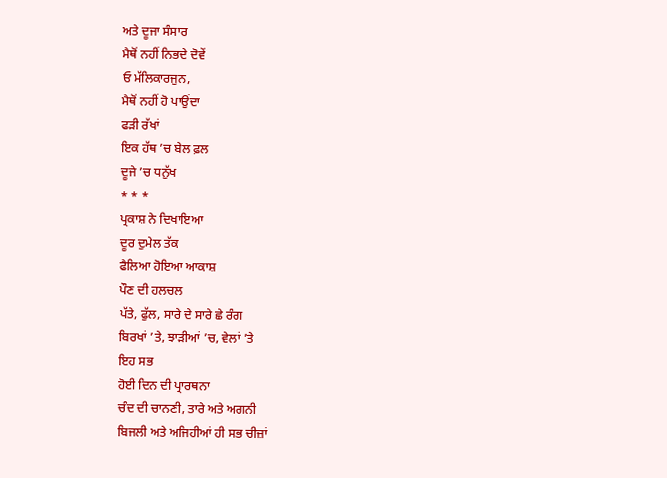ਅਤੇ ਦੂਜਾ ਸੰਸਾਰ
ਮੈਥੋਂ ਨਹੀਂ ਨਿਭਦੇ ਦੋਵੇਂ
ਓ ਮੱਲਿਕਾਰਜੁਨ,
ਮੈਥੋਂ ਨਹੀਂ ਹੋ ਪਾਉਂਦਾ
ਫੜੀ ਰੱਖਾਂ
ਇਕ ਹੱਥ ’ਚ ਬੇਲ ਫ਼ਲ
ਦੂਜੇ ’ਚ ਧਨੁੱਖ
* * *
ਪ੍ਰਕਾਸ਼ ਨੇ ਦਿਖਾਇਆ
ਦੂਰ ਦੁਮੇਲ ਤੱਕ
ਫੈਲਿਆ ਹੋਇਆ ਆਕਾਸ਼
ਪੌਣ ਦੀ ਹਲਚਲ
ਪੱਤੇ, ਫੁੱਲ, ਸਾਰੇ ਦੇ ਸਾਰੇ ਛੇ ਰੰਗ
ਬਿਰਖਾਂ ’ਤੇ, ਝਾੜੀਆਂ ’ਚ, ਵੇਲਾਂ ’ਤੇ
ਇਹ ਸਭ
ਹੋਈ ਦਿਨ ਦੀ ਪ੍ਰਾਰਥਨਾ
ਚੰਦ ਦੀ ਚਾਨਣੀ, ਤਾਰੇ ਅਤੇ ਅਗਨੀ
ਬਿਜਲੀ ਅਤੇ ਅਜਿਹੀਆਂ ਹੀ ਸਭ ਚੀਜ਼ਾਂ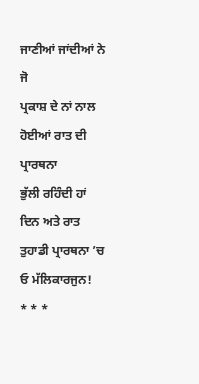ਜਾਣੀਆਂ ਜਾਂਦੀਆਂ ਨੇ ਜੋ
ਪ੍ਰਕਾਸ਼ ਦੇ ਨਾਂ ਨਾਲ
ਹੋਈਆਂ ਰਾਤ ਦੀ ਪ੍ਰਾਰਥਨਾ
ਭੁੱਲੀ ਰਹਿੰਦੀ ਹਾਂ
ਦਿਨ ਅਤੇ ਰਾਤ
ਤੁਹਾਡੀ ਪ੍ਰਾਰਥਨਾ ’ਚ
ਓ ਮੱਲਿਕਾਰਜੁਨ!
* * *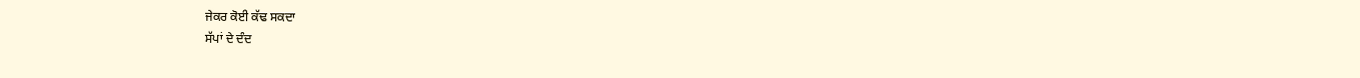ਜੇਕਰ ਕੋਈ ਕੱਢ ਸਕਦਾ
ਸੱਪਾਂ ਦੇ ਦੰਦ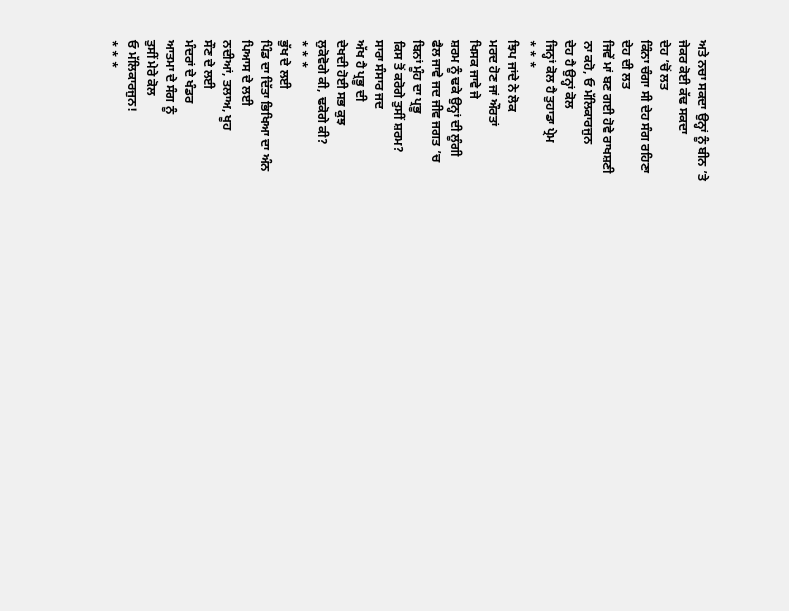ਅਤੇ ਨਚਾ ਸਕਦਾ ਉਨ੍ਹਾਂ ਨੂੰ ਬੀਨ ’ਤੇ
ਜੇਕਰ ਕੋਈ ਕੱਢ ਸਕਦਾ
ਦੇਹ ’ਚੋਂ ਲਤ
ਕਿੰਨਾ ਚੰਗਾ ਸੀ ਦੇਹ ਸੰਗ ਰਹਿਣਾ
ਦੇਹ ਦੀ ਲਤ
ਜਿਵੇਂ ਮਾਂ ਬਣ ਗਈ ਹੋਵੇ ਰਾਖਸ਼ਣੀ
ਨਾ ਕਹੋ, ਓ ਮੱਲਿਕਾਰਜੁਨ
ਦੇਹ ਹੈ ਉਨ੍ਹਾਂ ਕੋਲ
ਜਿਨ੍ਹਾਂ ਕੋਲ ਹੈ ਤੁਹਾਡਾ ਪ੍ਰੇਮ
* * *
ਝਿਪ ਜਾਂਦੇ ਨੇ ਲੋਕ
ਮਰਦ ਹੋਣ ਜਾਂ ਔਰਤਾਂ
ਖਿਸਕ ਜਾਵੇ ਜੇ
ਸ਼ਰਮ ਨੂੰ ਢਕੇ ਉਨ੍ਹਾਂ ਦੀ ਲੂੰਗੀ
ਫੈਲ ਜਾਵੇ ਜਦ ਜੀਵ ਜਗਤ ’ਚ
ਬਿਨਾਂ ਮੂੰਹ ਦਾ ਪ੍ਰਭੂ
ਕਿਸ ਤੋਂ ਕਰੋਗੇ ਤੁਸੀਂ ਸ਼ਰਮ?
ਸਾਰਾ ਸੰਸਾਰ ਜਦ
ਅੱਖ ਹੈ ਪ੍ਰਭੂ ਦੀ
ਦੇਖਦੀ ਹੋਈ ਸਭ ਕੁਝ
ਲੁਕੋਵੋਗੇ ਕੀ, ਢਕੋਗੇ ਕੀ?
* * *
ਭੁੱਖ ਦੇ ਲਈ
ਪਿੰਡ ਦਾ ਦਿੱਤਾ ਭਿਖਿਆ ਦਾ ਅੰਨ
ਪਿਆਸ ਦੇ ਲਈ
ਨਦੀਆਂ, ਤਲਾਅ, ਖੂਹ
ਸੌਣ ਦੇ ਲਈ
ਮੰਦਰਾਂ ਦੇ ਖੰਡਰ
ਆਤਮਾ ਦੇ ਸੰਗ ਨੂੰ
ਤੁਸੀਂ ਮੇਰੇ ਕੋਲ
ਓ ਮੱਲਿਕਾਰਜੁਨ!
* * *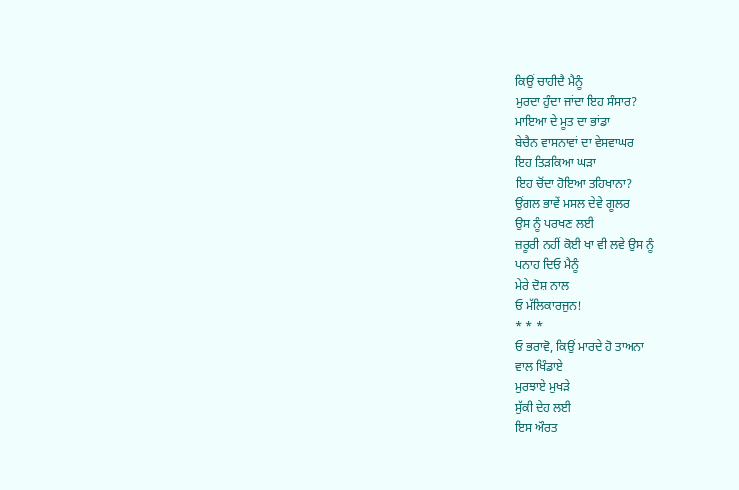ਕਿਉਂ ਚਾਹੀਦੈ ਮੈਨੂੰ
ਮੁਰਦਾ ਹੁੰਦਾ ਜਾਂਦਾ ਇਹ ਸੰਸਾਰ?
ਮਾਇਆ ਦੇ ਮੂਤ ਦਾ ਭਾਂਡਾ
ਬੇਚੈਨ ਵਾਸਨਾਵਾਂ ਦਾ ਵੇਸਵਾਘਰ
ਇਹ ਤਿੜਕਿਆ ਘੜਾ
ਇਹ ਚੋਂਦਾ ਹੋਇਆ ਤਹਿਖਾਨਾ?
ਉਂਗਲ ਭਾਵੇਂ ਮਸਲ ਦੇਵੇ ਗੂਲਰ
ਉਸ ਨੂੰ ਪਰਖਣ ਲਈ
ਜ਼ਰੂਰੀ ਨਹੀਂ ਕੋਈ ਖਾ ਵੀ ਲਵੇ ਉਸ ਨੂੰ
ਪਨਾਹ ਦਿਓ ਮੈਨੂੰ
ਮੇਰੇ ਦੋਸ਼ ਨਾਲ
ਓ ਮੱਲਿਕਾਰਜੁਨ!
* * *
ਓ ਭਰਾਵੋ, ਕਿਉਂ ਮਾਰਦੇ ਹੋ ਤਾਅਨਾ
ਵਾਲ ਖਿੰਡਾਏ
ਮੁਰਝਾਏ ਮੁਖੜੇ
ਸੁੱਕੀ ਦੇਹ ਲਈ
ਇਸ ਔਰਤ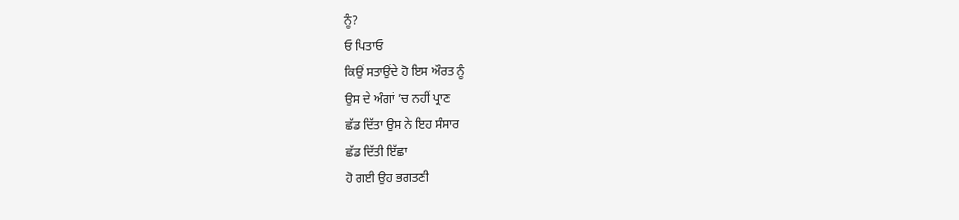ਨੂੰ?
ਓ ਪਿਤਾਓ
ਕਿਉਂ ਸਤਾਉਂਦੇ ਹੋ ਇਸ ਔਰਤ ਨੂੰ
ਉਸ ਦੇ ਅੰਗਾਂ ’ਚ ਨਹੀਂ ਪ੍ਰਾਣ
ਛੱਡ ਦਿੱਤਾ ਉਸ ਨੇ ਇਹ ਸੰਸਾਰ
ਛੱਡ ਦਿੱਤੀ ਇੱਛਾ
ਹੋ ਗਈ ਉਹ ਭਗਤਣੀ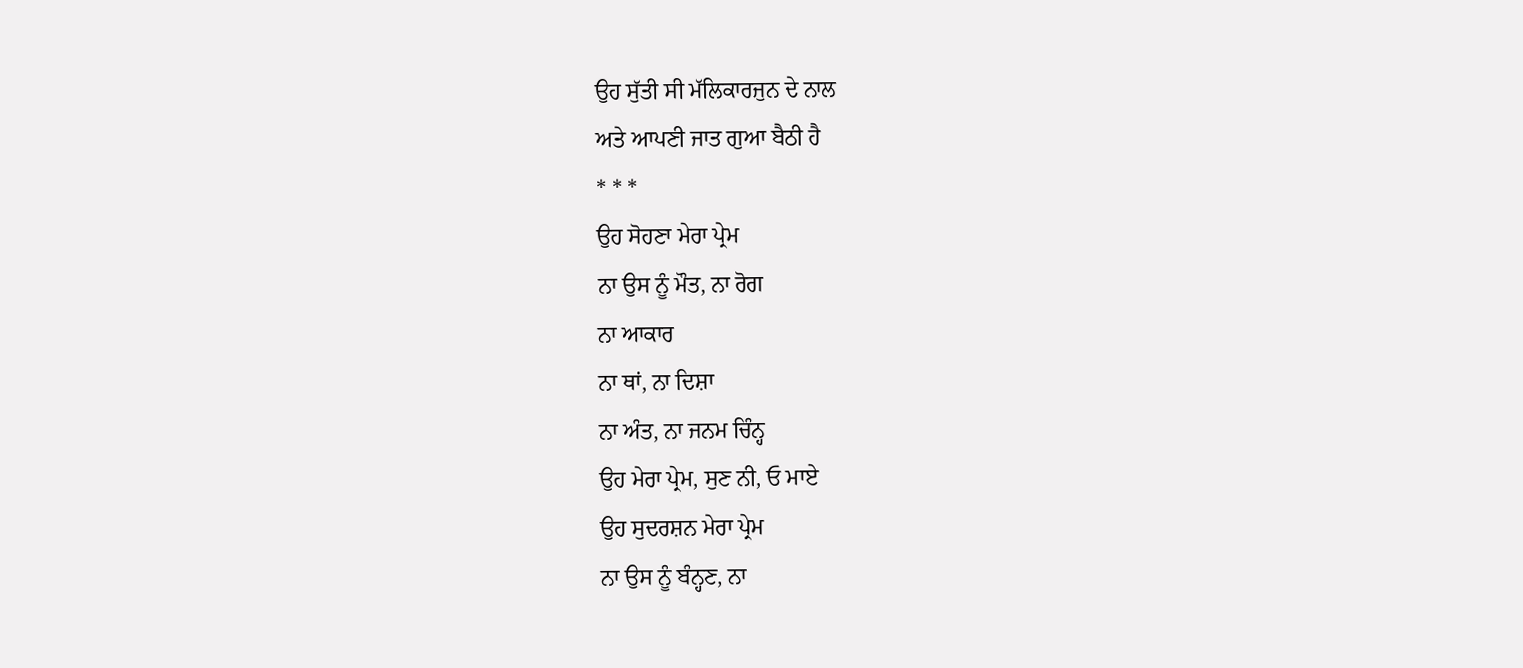ਉਹ ਸੁੱਤੀ ਸੀ ਮੱਲਿਕਾਰਜੁਨ ਦੇ ਨਾਲ
ਅਤੇ ਆਪਣੀ ਜਾਤ ਗੁਆ ਬੈਠੀ ਹੈ
* * *
ਉਹ ਸੋਹਣਾ ਮੇਰਾ ਪ੍ਰੇਮ
ਨਾ ਉਸ ਨੂੰ ਮੌਤ, ਨਾ ਰੋਗ
ਨਾ ਆਕਾਰ
ਨਾ ਥਾਂ, ਨਾ ਦਿਸ਼ਾ
ਨਾ ਅੰਤ, ਨਾ ਜਨਮ ਚਿੰਨ੍ਹ
ਉਹ ਮੇਰਾ ਪ੍ਰੇਮ, ਸੁਣ ਨੀ, ਓ ਮਾਏ
ਉਹ ਸੁਦਰਸ਼ਨ ਮੇਰਾ ਪ੍ਰੇਮ
ਨਾ ਉਸ ਨੂੰ ਬੰਨ੍ਹਣ, ਨਾ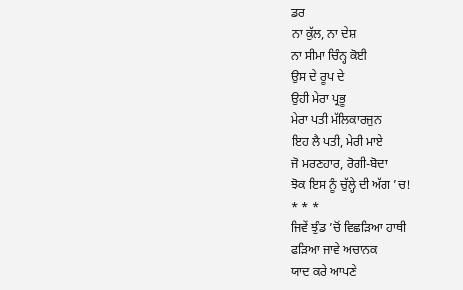ਡਰ
ਨਾ ਕੁੱਲ, ਨਾ ਦੇਸ਼
ਨਾ ਸੀਮਾ ਚਿੰਨ੍ਹ ਕੋਈ
ਉਸ ਦੇ ਰੂਪ ਦੇ
ਉਹੀ ਮੇਰਾ ਪ੍ਰਭੂ
ਮੇਰਾ ਪਤੀ ਮੱਲਿਕਾਰਜੁਨ
ਇਹ ਲੈ ਪਤੀ, ਮੇਰੀ ਮਾਏ
ਜੋ ਮਰਣਹਾਰ, ਰੋਗੀ-ਬੋਦਾ
ਝੋਕ ਇਸ ਨੂੰ ਚੁੱਲ੍ਹੇ ਦੀ ਅੱਗ ’ਚ!
* * *
ਜਿਵੇਂ ਝੁੰਡ ’ਚੋਂ ਵਿਛੜਿਆ ਹਾਥੀ
ਫੜਿਆ ਜਾਵੇ ਅਚਾਨਕ
ਯਾਦ ਕਰੇ ਆਪਣੇ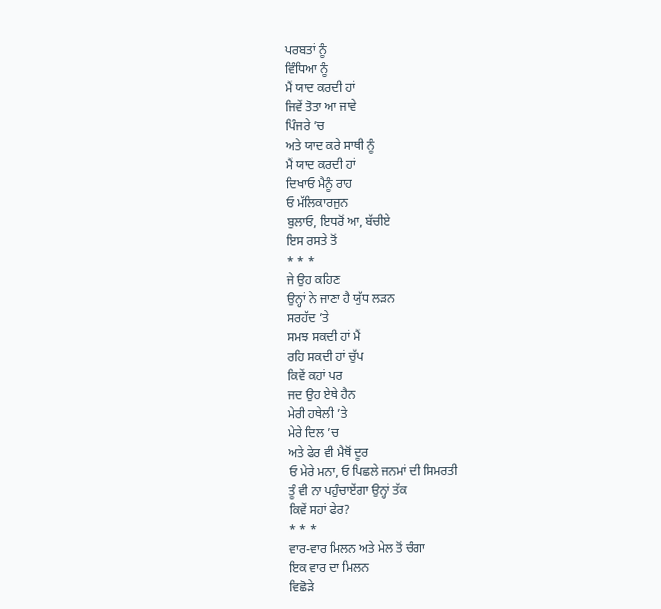ਪਰਬਤਾਂ ਨੂੰ
ਵਿੰਧਿਆ ਨੂੰ
ਮੈਂ ਯਾਦ ਕਰਦੀ ਹਾਂ
ਜਿਵੇਂ ਤੋਤਾ ਆ ਜਾਵੇ
ਪਿੰਜਰੇ ’ਚ
ਅਤੇ ਯਾਦ ਕਰੇ ਸਾਥੀ ਨੂੰ
ਮੈਂ ਯਾਦ ਕਰਦੀ ਹਾਂ
ਦਿਖਾਓ ਮੈਨੂੰ ਰਾਹ
ਓ ਮੱਲਿਕਾਰਜੁਨ
ਬੁਲਾਓ, ਇਧਰੋਂ ਆ, ਬੱਚੀਏ
ਇਸ ਰਸਤੇ ਤੋਂ
* * *
ਜੇ ਉਹ ਕਹਿਣ
ਉਨ੍ਹਾਂ ਨੇ ਜਾਣਾ ਹੈ ਯੁੱਧ ਲੜਨ
ਸਰਹੱਦ ’ਤੇ
ਸਮਝ ਸਕਦੀ ਹਾਂ ਮੈਂ
ਰਹਿ ਸਕਦੀ ਹਾਂ ਚੁੱਪ
ਕਿਵੇਂ ਕਹਾਂ ਪਰ
ਜਦ ਉਹ ਏਥੇ ਹੈਨ
ਮੇਰੀ ਹਥੇਲੀ ’ਤੇ
ਮੇਰੇ ਦਿਲ ’ਚ
ਅਤੇ ਫੇਰ ਵੀ ਮੈਥੋਂ ਦੂਰ
ਓ ਮੇਰੇ ਮਨਾ, ਓ ਪਿਛਲੇ ਜਨਮਾਂ ਦੀ ਸਿਮਰਤੀ
ਤੂੰ ਵੀ ਨਾ ਪਹੁੰਚਾਏਂਗਾ ਉਨ੍ਹਾਂ ਤੱਕ
ਕਿਵੇਂ ਸਹਾਂ ਫੇਰ?
* * *
ਵਾਰ-ਵਾਰ ਮਿਲਨ ਅਤੇ ਮੇਲ ਤੋਂ ਚੰਗਾ
ਇਕ ਵਾਰ ਦਾ ਮਿਲਨ
ਵਿਛੋੜੇ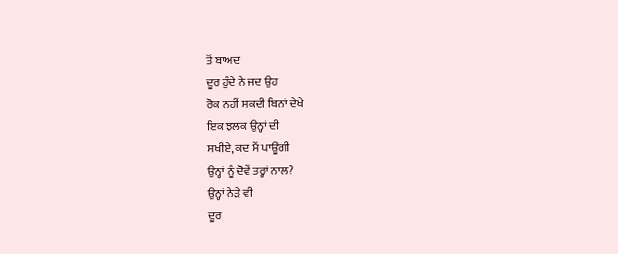ਤੋਂ ਬਾਅਦ
ਦੂਰ ਹੁੰਦੇ ਨੇ ਜਦ ਉਹ
ਰੋਕ ਨਹੀਂ ਸਕਦੀ ਬਿਨਾਂ ਦੇਖੇ
ਇਕ ਝਲਕ ਉਨ੍ਹਾਂ ਦੀ
ਸਖੀਏ, ਕਦ ਮੈਂ ਪਾਊਂਗੀ
ਉਨ੍ਹਾਂ ਨੂੰ ਦੋਵੇਂ ਤਰ੍ਹਾਂ ਨਾਲ?
ਉਨ੍ਹਾਂ ਨੇੜੇ ਵੀ
ਦੂਰ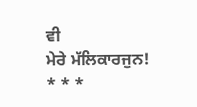ਵੀ
ਮੇਰੇ ਮੱਲਿਕਾਰਜੁਨ!
* * *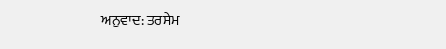ਅਨੁਵਾਦ: ਤਰਸੇਮ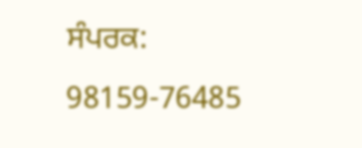ਸੰਪਰਕ: 98159-76485